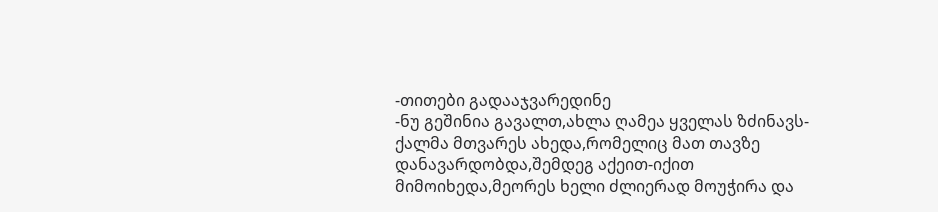-თითები გადააჯვარედინე
-ნუ გეშინია გავალთ,ახლა ღამეა ყველას ზძინავს-ქალმა მთვარეს ახედა,რომელიც მათ თავზე დანავარდობდა,შემდეგ აქეით-იქით მიმოიხედა,მეორეს ხელი ძლიერად მოუჭირა და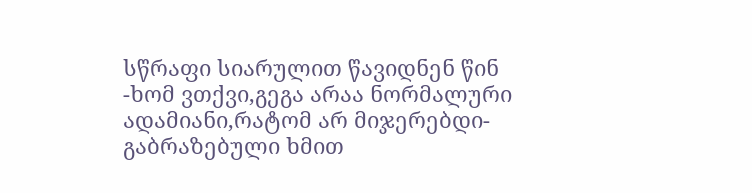სწრაფი სიარულით წავიდნენ წინ
-ხომ ვთქვი,გეგა არაა ნორმალური ადამიანი,რატომ არ მიჯერებდი-გაბრაზებული ხმით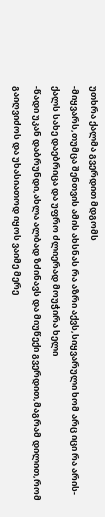უთხრა ქალმა გვერდით მდგომს
-მიყვარს,თუმცა შენთვის ამის ახსნას რა აზრი აქვს,სიყვარული ხომ არც იცი რა არის-ქალს სახე დაებრიცა და უფრო ძლიერად მოუჭირა ხელი
-წადი უკან დაბრუნდი,ახლა ალბად ზძინავს და მიუწექი გვერდით,მაგრამ დილით,რომ გაიღვიძოს და უხასიათოდ იყოს ვაიმე მერე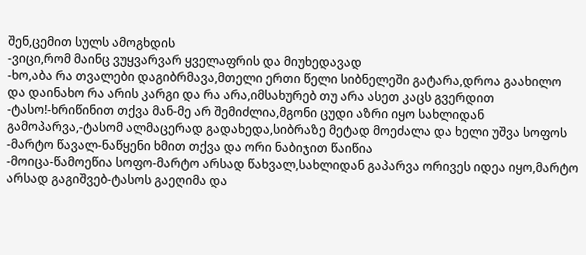შენ,ცემით სულს ამოგხდის
-ვიცი,რომ მაინც ვუყვარვარ ყველაფრის და მიუხედავად
-ხო,აბა რა თვალები დაგიბრმავა,მთელი ერთი წელი სიბნელეში გატარა,დროა გაახილო და დაინახო რა არის კარგი და რა არა,იმსახურებ თუ არა ასეთ კაცს გვერდით
-ტასო!-ხრიწინით თქვა მან-მე არ შემიძლია,მგონი ცუდი აზრი იყო სახლიდან გამოპარვა,-ტასომ ალმაცერად გადახედა,სიბრაზე მეტად მოეძალა და ხელი უშვა სოფოს
-მარტო წავალ-ნაწყენი ხმით თქვა და ორი ნაბიჯით წაიწია
-მოიცა-წამოეწია სოფო-მარტო არსად წახვალ,სახლიდან გაპარვა ორივეს იდეა იყო,მარტო არსად გაგიშვებ-ტასოს გაეღიმა და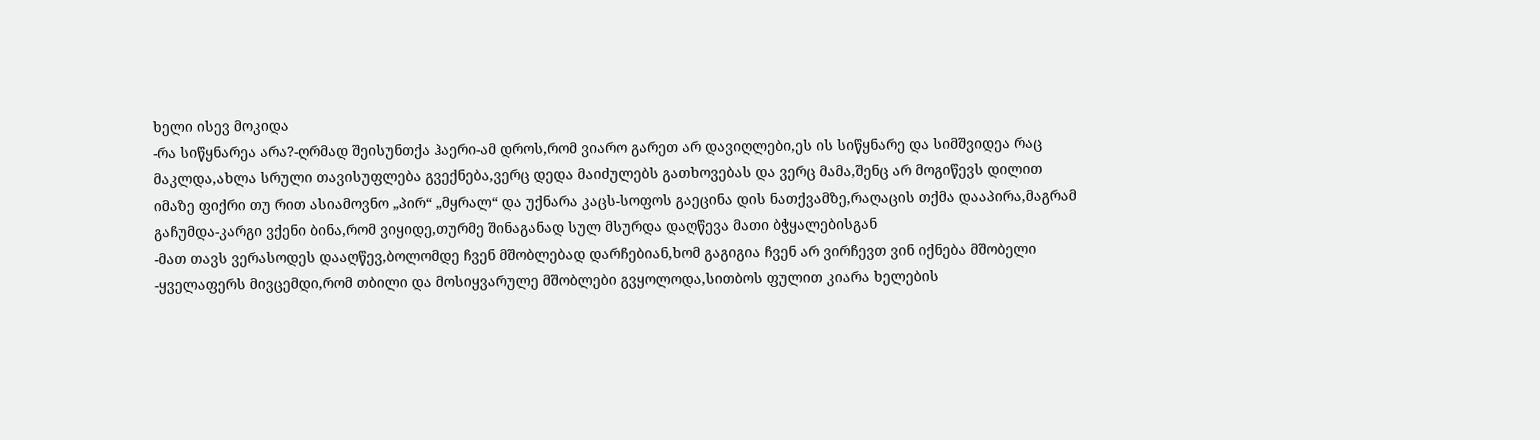ხელი ისევ მოკიდა
-რა სიწყნარეა არა?-ღრმად შეისუნთქა ჰაერი-ამ დროს,რომ ვიარო გარეთ არ დავიღლები,ეს ის სიწყნარე და სიმშვიდეა რაც მაკლდა,ახლა სრული თავისუფლება გვექნება,ვერც დედა მაიძულებს გათხოვებას და ვერც მამა,შენც არ მოგიწევს დილით იმაზე ფიქრი თუ რით ასიამოვნო „პირ“ „მყრალ“ და უქნარა კაცს-სოფოს გაეცინა დის ნათქვამზე,რაღაცის თქმა დააპირა,მაგრამ გაჩუმდა-კარგი ვქენი ბინა,რომ ვიყიდე,თურმე შინაგანად სულ მსურდა დაღწევა მათი ბჭყალებისგან
-მათ თავს ვერასოდეს დააღწევ,ბოლომდე ჩვენ მშობლებად დარჩებიან,ხომ გაგიგია ჩვენ არ ვირჩევთ ვინ იქნება მშობელი
-ყველაფერს მივცემდი,რომ თბილი და მოსიყვარულე მშობლები გვყოლოდა,სითბოს ფულით კიარა ხელების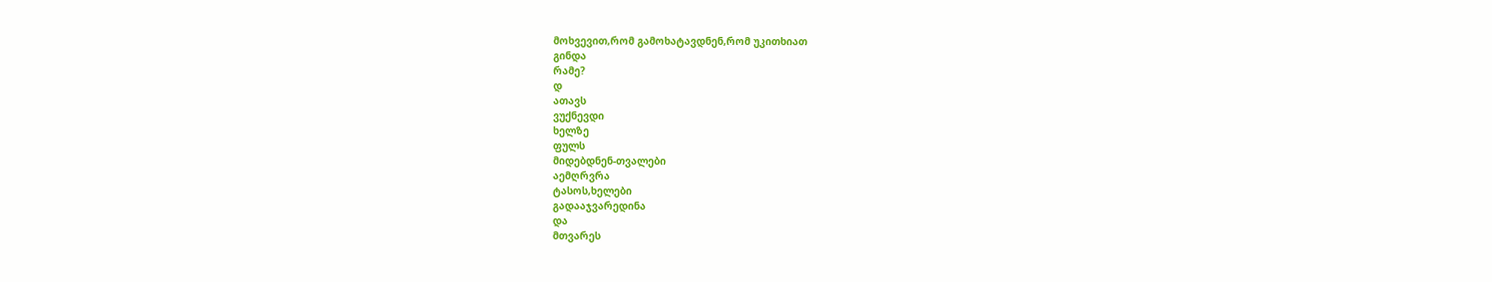მოხვევით,რომ გამოხატავდნენ,რომ უკითხიათ
გინდა
რამე?
დ
ათავს
ვუქნევდი
ხელზე
ფულს
მიდებდნენ-თვალები
აემღრვრა
ტასოს,ხელები
გადააჯვარედინა
და
მთვარეს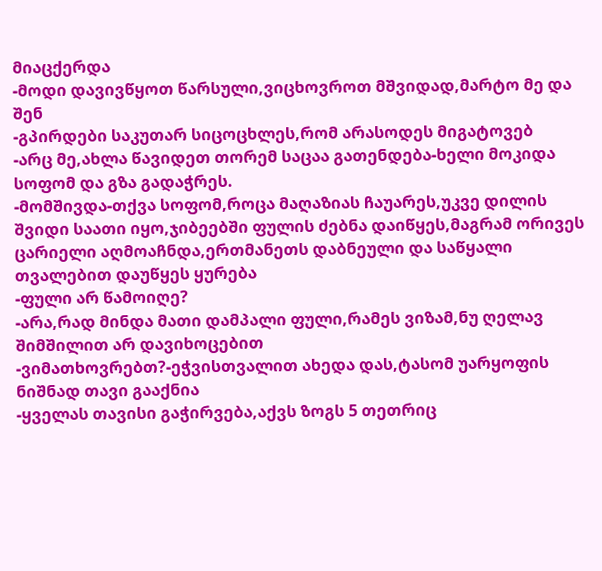მიაცქერდა
-მოდი დავივწყოთ წარსული,ვიცხოვროთ მშვიდად,მარტო მე და შენ
-გპირდები საკუთარ სიცოცხლეს,რომ არასოდეს მიგატოვებ
-არც მე,ახლა წავიდეთ თორემ საცაა გათენდება-ხელი მოკიდა სოფომ და გზა გადაჭრეს.
-მომშივდა-თქვა სოფომ,როცა მაღაზიას ჩაუარეს,უკვე დილის შვიდი საათი იყო,ჯიბეებში ფულის ძებნა დაიწყეს,მაგრამ ორივეს ცარიელი აღმოაჩნდა,ერთმანეთს დაბნეული და საწყალი თვალებით დაუწყეს ყურება
-ფული არ წამოიღე?
-არა,რად მინდა მათი დამპალი ფული,რამეს ვიზამ,ნუ ღელავ შიმშილით არ დავიხოცებით
-ვიმათხოვრებთ?-ეჭვისთვალით ახედა დას,ტასომ უარყოფის ნიშნად თავი გააქნია
-ყველას თავისი გაჭირვება,აქვს ზოგს 5 თეთრიც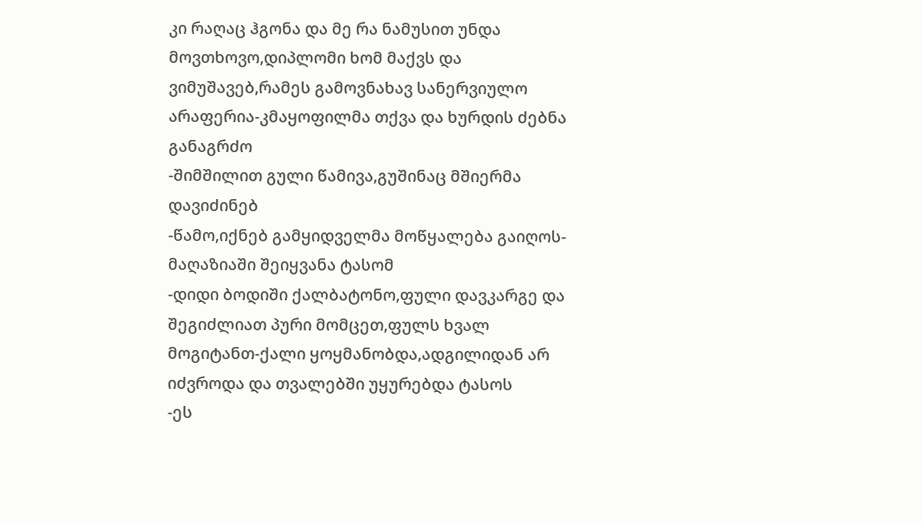კი რაღაც ჰგონა და მე რა ნამუსით უნდა მოვთხოვო,დიპლომი ხომ მაქვს და ვიმუშავებ,რამეს გამოვნახავ სანერვიულო არაფერია-კმაყოფილმა თქვა და ხურდის ძებნა განაგრძო
-შიმშილით გული წამივა,გუშინაც მშიერმა დავიძინებ
-წამო,იქნებ გამყიდველმა მოწყალება გაიღოს-მაღაზიაში შეიყვანა ტასომ
-დიდი ბოდიში ქალბატონო,ფული დავკარგე და შეგიძლიათ პური მომცეთ,ფულს ხვალ მოგიტანთ-ქალი ყოყმანობდა,ადგილიდან არ იძვროდა და თვალებში უყურებდა ტასოს
-ეს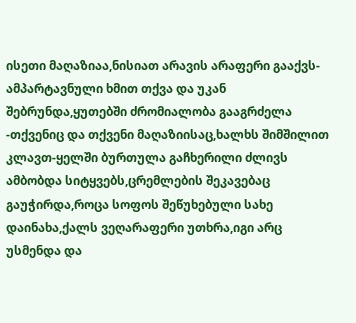ისეთი მაღაზიაა,ნისიათ არავის არაფერი გააქვს-ამპარტავნული ხმით თქვა და უკან შებრუნდა,ყუთებში ძრომიალობა გააგრძელა
-თქვენიც და თქვენი მაღაზიისაც,ხალხს შიმშილით კლავთ-ყელში ბურთულა გაჩხერილი ძლივს ამბობდა სიტყვებს,ცრემლების შეკავებაც გაუჭირდა,როცა სოფოს შეწუხებული სახე დაინახა,ქალს ვეღარაფერი უთხრა,იგი არც უსმენდა და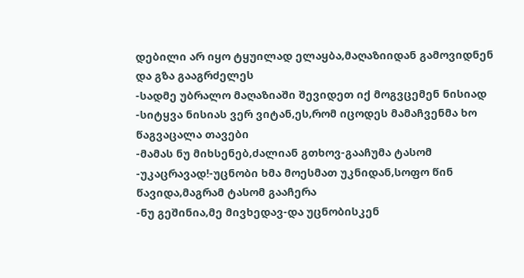დებილი არ იყო ტყუილად ელაყბა,მაღაზიიდან გამოვიდნენ და გზა გააგრძელეს
-სადმე უბრალო მაღაზიაში შევიდეთ იქ მოგვცემენ ნისიად
-სიტყვა ნისიას ვერ ვიტან,ეს,რომ იცოდეს მამაჩვენმა ხო წაგვაცალა თავები
-მამას ნუ მიხსენებ,ძალიან გთხოვ-გააჩუმა ტასომ
-უკაცრავად!-უცნობი ხმა მოესმათ უკნიდან,სოფო წინ წავიდა,მაგრამ ტასომ გააჩერა
-ნუ გეშინია,მე მივხედავ-და უცნობისკენ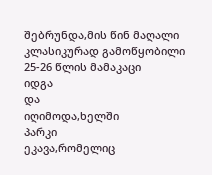შებრუნდა,მის წინ მაღალი კლასიკურად გამოწყობილი 25-26 წლის მამაკაცი
იდგა
და
იღიმოდა,ხელში
პარკი
ეკავა,რომელიც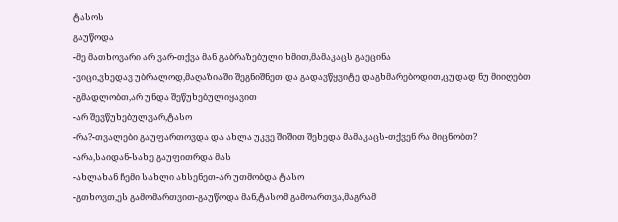ტასოს
გაუწოდა
-მე მათხოვარი არ ვარ-თქვა მან გაბრაზებული ხმით,მამაკაცს გაეცინა
-ვიცი,ვხედავ უბრალოდ,მაღაზიაში შეგნიშნეთ და გადავწყვიტე დაგხმარებოდით,ცუდად ნუ მიიღებთ
-გმადლობთ,არ უნდა შეწუხებულიყავით
-არ შევწუხებულვარ,ტასო
-რა?-თვალები გაუფართოვდა და ახლა უკვე შიშით შეხედა მამაკაცს-თქვენ რა მიცნობთ?
-არა,საიდან-სახე გაუფითრდა მას
-ახლახან ჩემი სახლი ახსენეთ-არ უთმობდა ტასო
-გთხოვთ,ეს გამომართვით-გაუწოდა მან,ტასომ გამოართვა,მაგრამ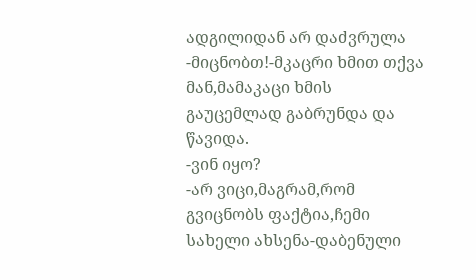ადგილიდან არ დაძვრულა
-მიცნობთ!-მკაცრი ხმით თქვა მან,მამაკაცი ხმის გაუცემლად გაბრუნდა და წავიდა.
-ვინ იყო?
-არ ვიცი,მაგრამ,რომ გვიცნობს ფაქტია,ჩემი სახელი ახსენა-დაბენული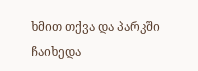ხმით თქვა და პარკში ჩაიხედა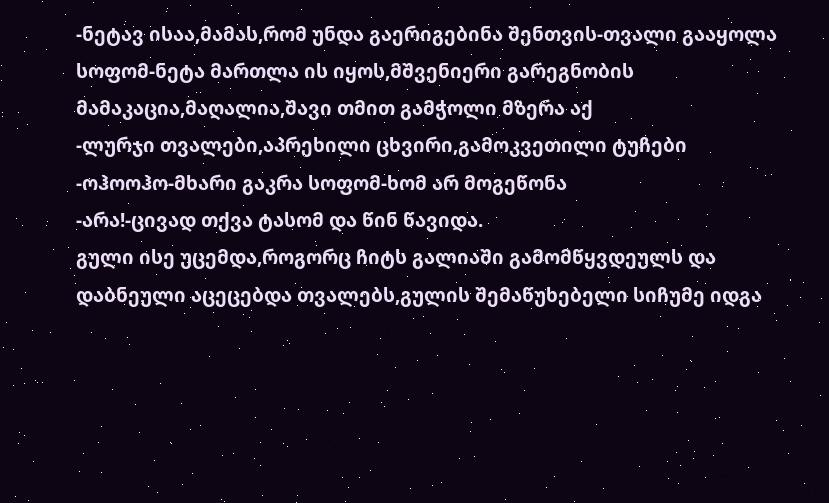-ნეტავ ისაა,მამას,რომ უნდა გაერიგებინა შენთვის-თვალი გააყოლა სოფომ-ნეტა მართლა ის იყოს,მშვენიერი გარეგნობის მამაკაცია,მაღალია,შავი თმით გამჭოლი მზერა აქ
-ლურჯი თვალები,აპრეხილი ცხვირი,გამოკვეთილი ტუჩები
-ოჰოოჰო-მხარი გაკრა სოფომ-ხომ არ მოგეწონა
-არა!-ცივად თქვა ტასომ და წინ წავიდა.
გული ისე უცემდა,როგორც ჩიტს გალიაში გამომწყვდეულს და დაბნეული აცეცებდა თვალებს,გულის შემაწუხებელი სიჩუმე იდგა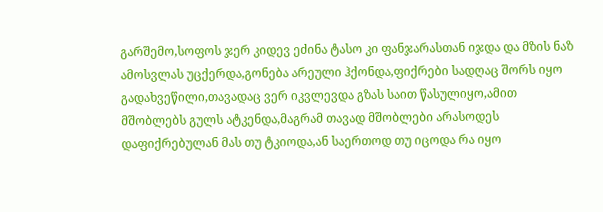გარშემო,სოფოს ჯერ კიდევ ეძინა ტასო კი ფანჯარასთან იჯდა და მზის ნაზ ამოსვლას უცქერდა,გონება არეული ჰქონდა,ფიქრები სადღაც შორს იყო გადახვეწილი,თავადაც ვერ იკვლევდა გზას საით წასულიყო,ამით მშობლებს გულს ატკენდა,მაგრამ თავად მშობლები არასოდეს დაფიქრებულან მას თუ ტკიოდა,ან საერთოდ თუ იცოდა რა იყო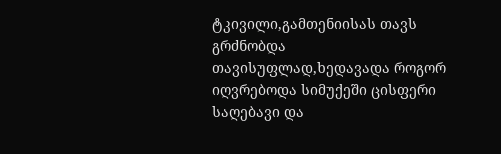ტკივილი,გამთენიისას თავს გრძნობდა თავისუფლად,ხედავადა როგორ იღვრებოდა სიმუქეში ცისფერი საღებავი და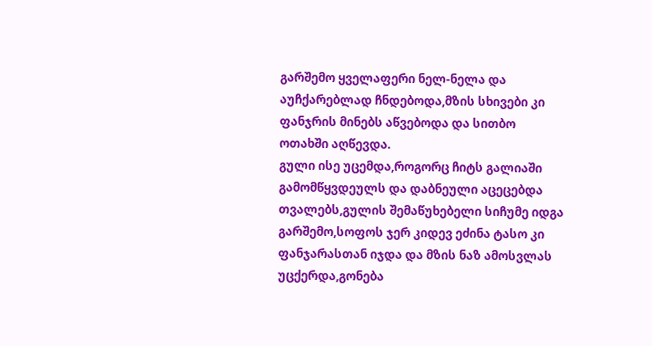გარშემო ყველაფერი ნელ-ნელა და აუჩქარებლად ჩნდებოდა,მზის სხივები კი ფანჯრის მინებს აწვებოდა და სითბო ოთახში აღწევდა.
გული ისე უცემდა,როგორც ჩიტს გალიაში გამომწყვდეულს და დაბნეული აცეცებდა თვალებს,გულის შემაწუხებელი სიჩუმე იდგა გარშემო,სოფოს ჯერ კიდევ ეძინა ტასო კი ფანჯარასთან იჯდა და მზის ნაზ ამოსვლას უცქერდა,გონება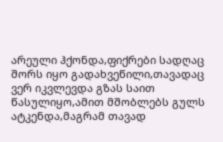არეული ჰქონდა,ფიქრები სადღაც შორს იყო გადახვეწილი,თავადაც ვერ იკვლევდა გზას საით წასულიყო,ამით მშობლებს გულს ატკენდა,მაგრამ თავად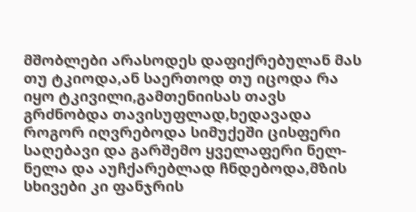მშობლები არასოდეს დაფიქრებულან მას თუ ტკიოდა,ან საერთოდ თუ იცოდა რა იყო ტკივილი,გამთენიისას თავს გრძნობდა თავისუფლად,ხედავადა როგორ იღვრებოდა სიმუქეში ცისფერი საღებავი და გარშემო ყველაფერი ნელ-ნელა და აუჩქარებლად ჩნდებოდა,მზის სხივები კი ფანჯრის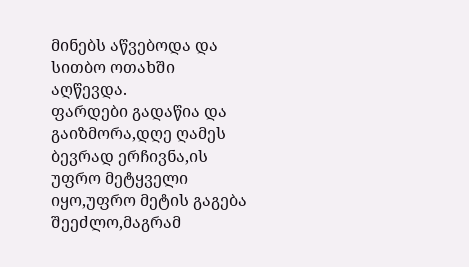მინებს აწვებოდა და სითბო ოთახში აღწევდა.
ფარდები გადაწია და გაიზმორა,დღე ღამეს ბევრად ერჩივნა,ის უფრო მეტყველი იყო,უფრო მეტის გაგება შეეძლო,მაგრამ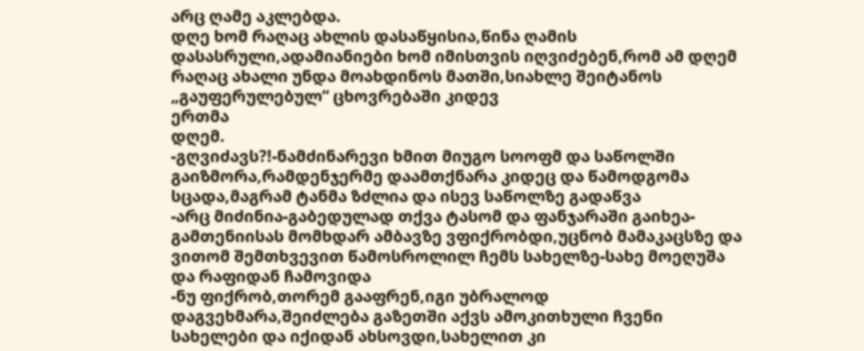არც ღამე აკლებდა.
დღე ხომ რაღაც ახლის დასაწყისია,წინა ღამის დასასრული,ადამიანიები ხომ იმისთვის იღვიძებენ,რომ ამ დღემ რაღაც ახალი უნდა მოახდინოს მათში,სიახლე შეიტანოს „გაუფერულებულ“ ცხოვრებაში კიდევ
ერთმა
დღემ.
-გღვიძავს?!-ნამძინარევი ხმით მიუგო სოოფმ და საწოლში გაიზმორა,რამდენჯერმე დაამთქნარა კიდეც და წამოდგომა სცადა,მაგრამ ტანმა ზძლია და ისევ საწოლზე გადაწვა
-არც მიძინია-გაბედულად თქვა ტასომ და ფანჯარაში გაიხეა-გამთენიისას მომხდარ ამბავზე ვფიქრობდი,უცნობ მამაკაცსზე და ვითომ შემთხვევით წამოსროლილ ჩემს სახელზე-სახე მოეღუშა და რაფიდან ჩამოვიდა
-ნუ ფიქრობ,თორემ გააფრენ,იგი უბრალოდ დაგვეხმარა,შეიძლება გაზეთში აქვს ამოკითხული ჩვენი სახელები და იქიდან ახსოვდი,სახელით კი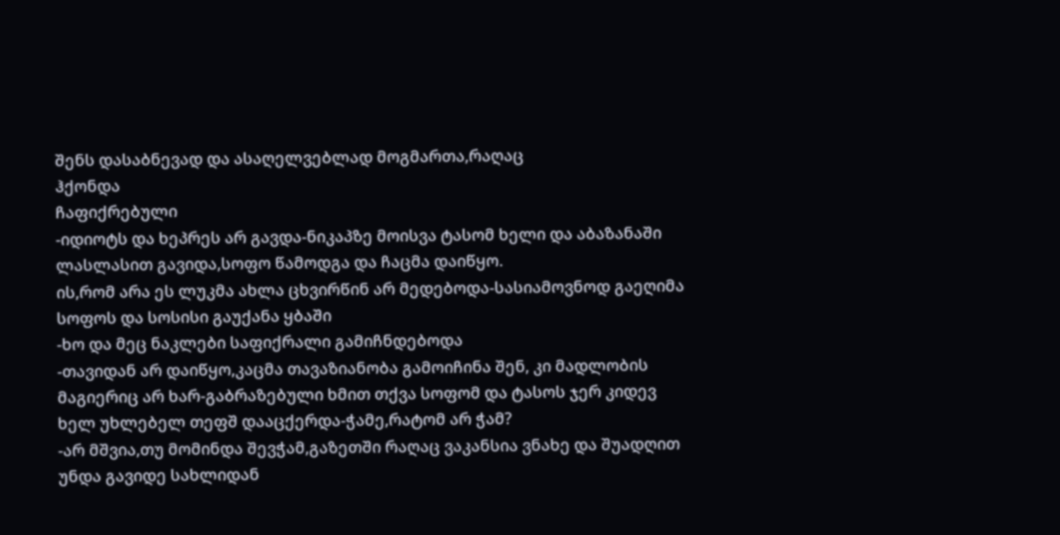შენს დასაბნევად და ასაღელვებლად მოგმართა,რაღაც
ჰქონდა
ჩაფიქრებული
-იდიოტს და ხეპრეს არ გავდა-ნიკაპზე მოისვა ტასომ ხელი და აბაზანაში ლასლასით გავიდა,სოფო წამოდგა და ჩაცმა დაიწყო.
ის,რომ არა ეს ლუკმა ახლა ცხვირწინ არ მედებოდა-სასიამოვნოდ გაეღიმა სოფოს და სოსისი გაუქანა ყბაში
-ხო და მეც ნაკლები საფიქრალი გამიჩნდებოდა
-თავიდან არ დაიწყო,კაცმა თავაზიანობა გამოიჩინა შენ, კი მადლობის მაგიერიც არ ხარ-გაბრაზებული ხმით თქვა სოფომ და ტასოს ჯერ კიდევ ხელ უხლებელ თეფშ დააცქერდა-ჭამე,რატომ არ ჭამ?
-არ მშვია,თუ მომინდა შევჭამ,გაზეთში რაღაც ვაკანსია ვნახე და შუადღით უნდა გავიდე სახლიდან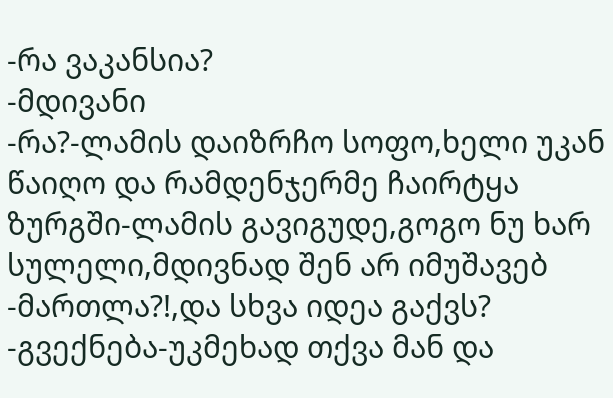-რა ვაკანსია?
-მდივანი
-რა?-ლამის დაიზრჩო სოფო,ხელი უკან წაიღო და რამდენჯერმე ჩაირტყა ზურგში-ლამის გავიგუდე,გოგო ნუ ხარ სულელი,მდივნად შენ არ იმუშავებ
-მართლა?!,და სხვა იდეა გაქვს?
-გვექნება-უკმეხად თქვა მან და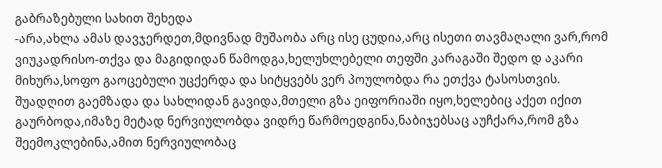გაბრაზებული სახით შეხედა
-არა,ახლა ამას დავჯერდეთ,მდივნად მუშაობა არც ისე ცუდია,არც ისეთი თავმაღალი ვარ,რომ ვიუკადრისო-თქვა და მაგიდიდან წამოდგა,ხელუხლებელი თეფში კარაგაში შედო დ აკარი მიხურა,სოფო გაოცებული უცქერდა და სიტყვებს ვერ პოულობდა რა ეთქვა ტასოსთვის.
შუადღით გაემზადა და სახლიდან გავიდა,მთელი გზა ეიფორიაში იყო,ხელებიც აქეთ იქით გაურბოდა,იმაზე მეტად ნერვიულობდა ვიდრე წარმოედგინა,ნაბიჯებსაც აუჩქარა,რომ გზა შეემოკლებინა,ამით ნერვიულობაც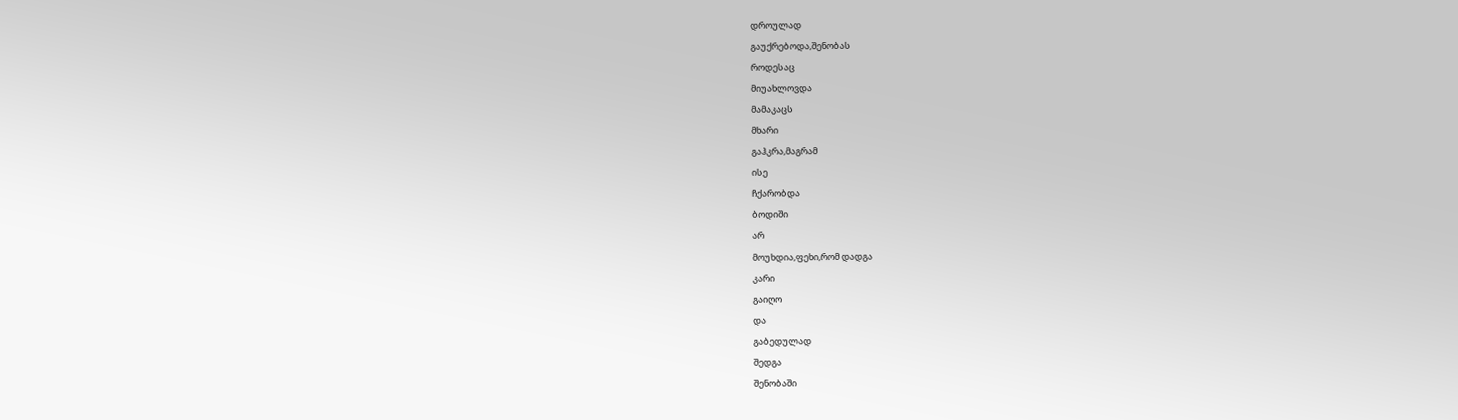დროულად
გაუქრებოდა,შენობას
როდესაც
მიუახლოვდა
მამაკაცს
მხარი
გაჰკრა,მაგრამ
ისე
ჩქარობდა
ბოდიში
არ
მოუხდია,ფეხი,რომ დადგა
კარი
გაიღო
და
გაბედულად
შედგა
შენობაში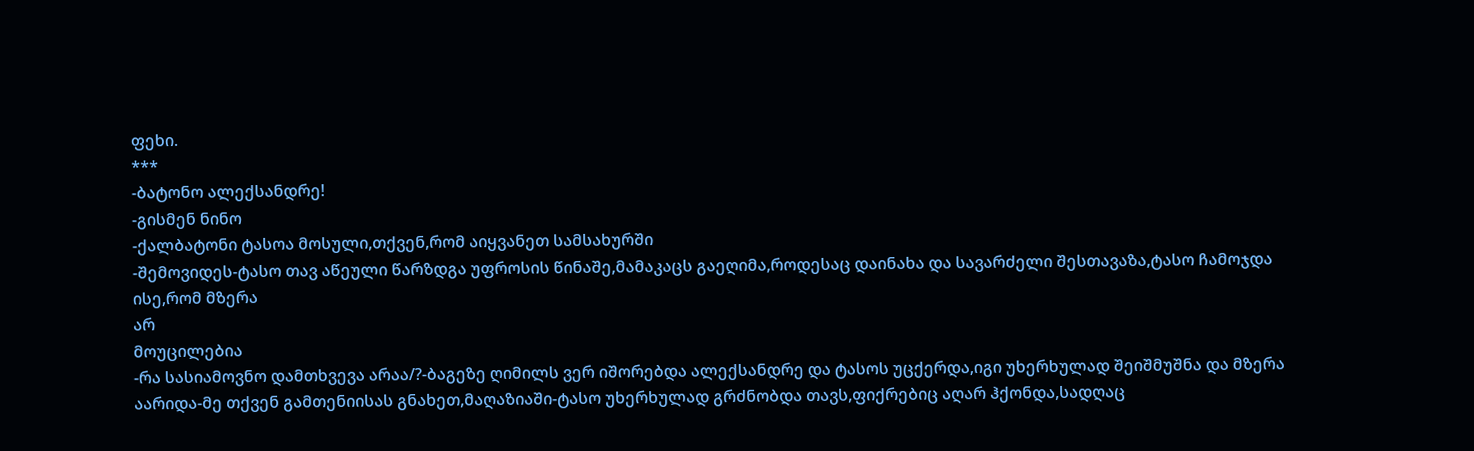ფეხი.
***
-ბატონო ალექსანდრე!
-გისმენ ნინო
-ქალბატონი ტასოა მოსული,თქვენ,რომ აიყვანეთ სამსახურში
-შემოვიდეს-ტასო თავ აწეული წარზდგა უფროსის წინაშე,მამაკაცს გაეღიმა,როდესაც დაინახა და სავარძელი შესთავაზა,ტასო ჩამოჯდა
ისე,რომ მზერა
არ
მოუცილებია
-რა სასიამოვნო დამთხვევა არაა/?-ბაგეზე ღიმილს ვერ იშორებდა ალექსანდრე და ტასოს უცქერდა,იგი უხერხულად შეიშმუშნა და მზერა აარიდა-მე თქვენ გამთენიისას გნახეთ,მაღაზიაში-ტასო უხერხულად გრძნობდა თავს,ფიქრებიც აღარ ჰქონდა,სადღაც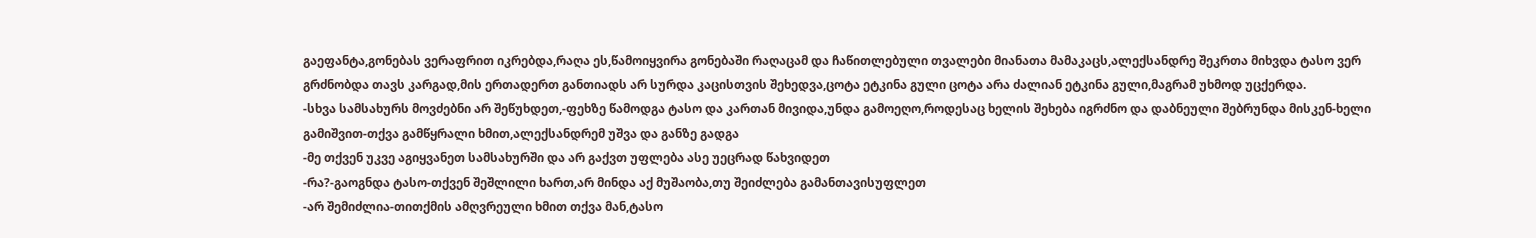გაეფანტა,გონებას ვერაფრით იკრებდა,რაღა ეს,წამოიყვირა გონებაში რაღაცამ და ჩაწითლებული თვალები მიანათა მამაკაცს,ალექსანდრე შეკრთა მიხვდა ტასო ვერ გრძნობდა თავს კარგად,მის ერთადერთ განთიადს არ სურდა კაცისთვის შეხედვა,ცოტა ეტკინა გული ცოტა არა ძალიან ეტკინა გული,მაგრამ უხმოდ უცქერდა.
-სხვა სამსახურს მოვძებნი არ შეწუხდეთ,-ფეხზე წამოდგა ტასო და კართან მივიდა,უნდა გამოეღო,როდესაც ხელის შეხება იგრძნო და დაბნეული შებრუნდა მისკენ-ხელი გამიშვით-თქვა გამწყრალი ხმით,ალექსანდრემ უშვა და განზე გადგა
-მე თქვენ უკვე აგიყვანეთ სამსახურში და არ გაქვთ უფლება ასე უეცრად წახვიდეთ
-რა?-გაოგნდა ტასო-თქვენ შეშლილი ხართ,არ მინდა აქ მუშაობა,თუ შეიძლება გამანთავისუფლეთ
-არ შემიძლია-თითქმის ამღვრეული ხმით თქვა მან,ტასო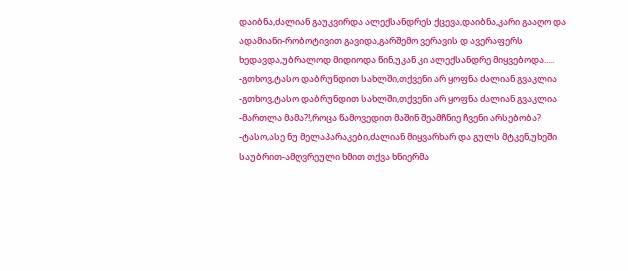დაიბნა,ძალიან გაუკვირდა ალექსანდრეს ქცევა,დაიბნა,კარი გააღო და ადამიანი-რობოტივით გავიდა,გარშემო ვერავის დ ავერაფერს ხედავდა,უბრალოდ მიდიოდა წინ,უკან კი ალექსანდრე მიყვებოდა.....
-გთხოვ,ტასო დაბრუნდით სახლში,თქვენი არ ყოფნა ძალიან გვაკლია
-გთხოვ,ტასო დაბრუნდით სახლში,თქვენი არ ყოფნა ძალიან გვაკლია
-მართლა მამა?!,როცა წამოვედით მაშინ შეამჩნიე ჩვენი არსებობა?
-ტასო,ასე ნუ მელაპარაკები,ძალიან მიყვარხარ და გულს მტკენ,უხეში საუბრით-ამღვრეული ხმით თქვა ხნიერმა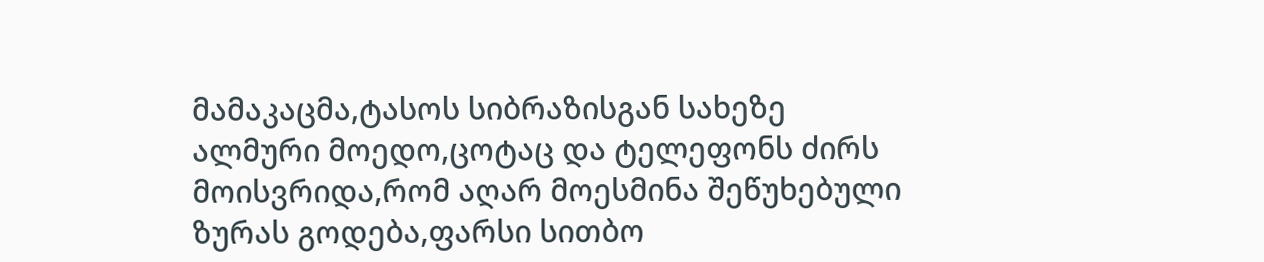მამაკაცმა,ტასოს სიბრაზისგან სახეზე ალმური მოედო,ცოტაც და ტელეფონს ძირს მოისვრიდა,რომ აღარ მოესმინა შეწუხებული ზურას გოდება,ფარსი სითბო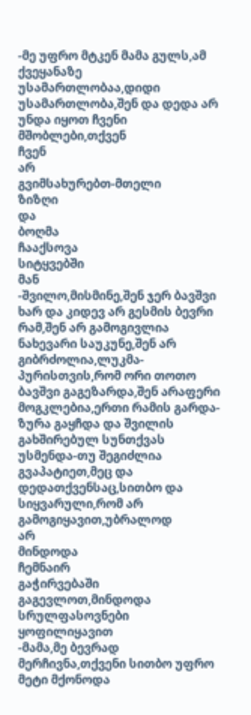-მე უფრო მტკენ მამა გულს,ამ ქვეყანაზე უსამართლობაა,დიდი უსამართლობა,შენ და დედა არ უნდა იყოთ ჩვენი
მშობლები,თქვენ
ჩვენ
არ
გვიმსახურებთ-მთელი
ზიზღი
და
ბოღმა
ჩააქსოვა
სიტყვებში
მან
-შვილო,მისმინე,შენ ჯერ ბავშვი ხარ და კიდევ არ გესმის ბევრი რამ,შენ არ გამოგივლია ნახევარი საუკუნე,შენ არ გიბრძოლია,ლუკმა-პურისთვის,რომ ორი თოთო ბავშვი გაგეზარდა,შენ არაფერი მოგკლებია,ერთი რამის გარდა-ზურა გაყჩდა და შვილის გახშირებულ სუნთქვას უსმენდა-თუ შეგიძლია გვაპატიეთ,მეც და დედათქვენსაც,სითბო და სიყვარული,რომ არ გამოგიყავით,უბრალოდ
არ
მინდოდა
ჩემნაირ
გაჭირვებაში
გაგევლოთ,მინდოდა
სრულფასოვნები
ყოფილიყავით
-მამა,მე ბევრად მერჩივნა,თქვენი სითბო უფრო მეტი მქონოდა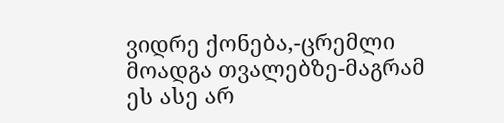ვიდრე ქონება,-ცრემლი მოადგა თვალებზე-მაგრამ ეს ასე არ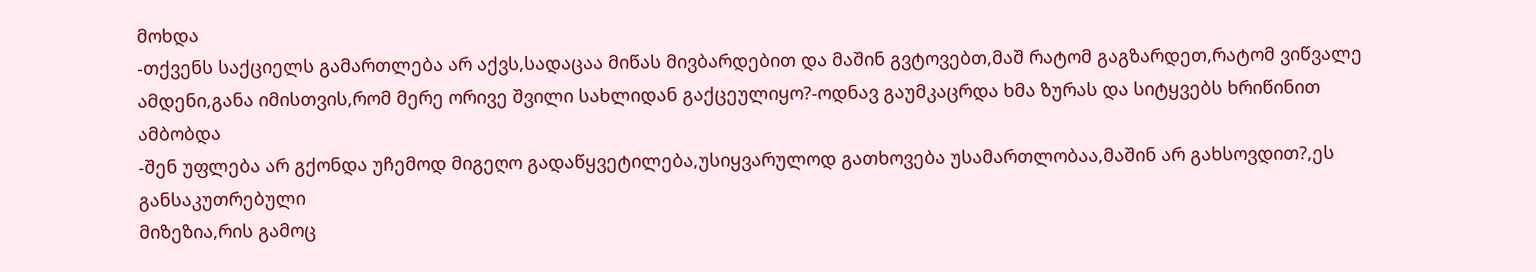მოხდა
-თქვენს საქციელს გამართლება არ აქვს,სადაცაა მიწას მივბარდებით და მაშინ გვტოვებთ,მაშ რატომ გაგზარდეთ,რატომ ვიწვალე ამდენი,განა იმისთვის,რომ მერე ორივე შვილი სახლიდან გაქცეულიყო?-ოდნავ გაუმკაცრდა ხმა ზურას და სიტყვებს ხრიწინით ამბობდა
-შენ უფლება არ გქონდა უჩემოდ მიგეღო გადაწყვეტილება,უსიყვარულოდ გათხოვება უსამართლობაა,მაშინ არ გახსოვდით?,ეს განსაკუთრებული
მიზეზია,რის გამოც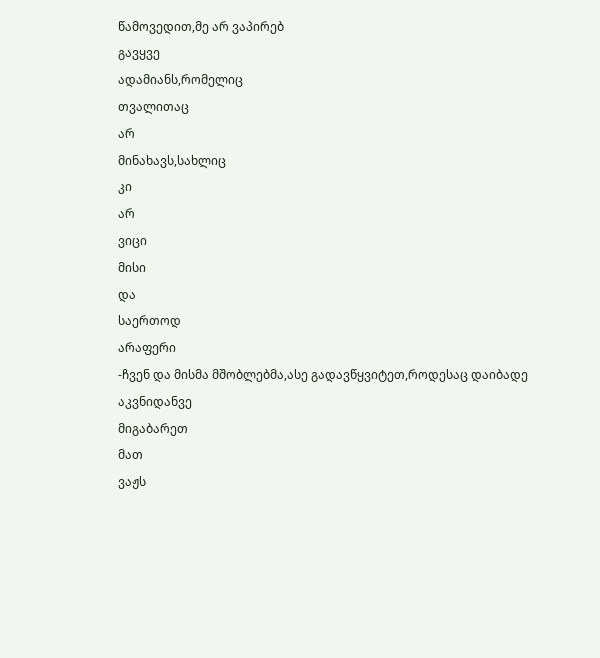წამოვედით,მე არ ვაპირებ
გავყვე
ადამიანს,რომელიც
თვალითაც
არ
მინახავს,სახლიც
კი
არ
ვიცი
მისი
და
საერთოდ
არაფერი
-ჩვენ და მისმა მშობლებმა,ასე გადავწყვიტეთ,როდესაც დაიბადე
აკვნიდანვე
მიგაბარეთ
მათ
ვაჟს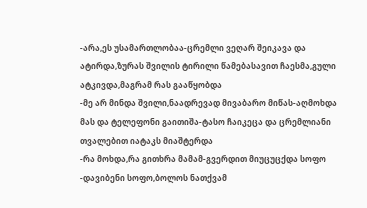-არა,ეს უსამართლობაა-ცრემლი ვეღარ შეიკავა და ატირდა,ზურას შვილის ტირილი წამებასავით ჩაესმა,გული ატკივდა,მაგრამ რას გააწყობდა
-მე არ მინდა შვილი,ნაადრევად მივაბარო მიწას-აღმოხდა მას და ტელეფონი გაითიშა-ტასო ჩაიკეცა და ცრემლიანი თვალებით იატაკს მიაშტერდა
-რა მოხდა,რა გითხრა მამამ-გვერდით მიუცუცქდა სოფო
-დავიბენი სოფო,ბოლოს ნათქვამ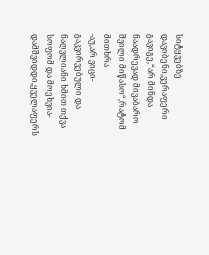სიტყვებზე დავიბენი,ვერაფერი გავიგე,“არ მინდა ნაადრევად მივაბარო შვილი მიწასო“,რატომ მითხრა
-აუ,არ ვიცი-გაკვირვებული და ნაღვლიანი ხმით თქვა სოფომ და მოეხვია-დამშვიდდი,ყველაფერს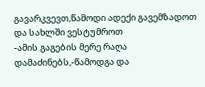გავარკვევთ,წამოდი ადექი გავემზადოთ და სახლში ვესტუმროთ
-ამის გაგების მერე რაღა დამაძინებს,-წამოდგა და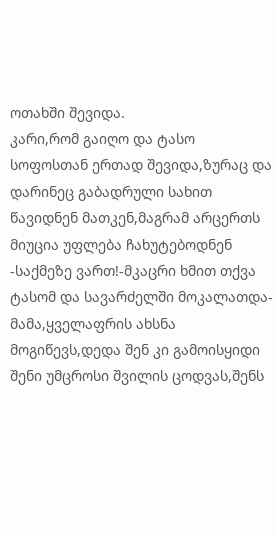ოთახში შევიდა.
კარი,რომ გაიღო და ტასო სოფოსთან ერთად შევიდა,ზურაც და დარინეც გაბადრული სახით წავიდნენ მათკენ,მაგრამ არცერთს მიუცია უფლება ჩახუტებოდნენ
-საქმეზე ვართ!-მკაცრი ხმით თქვა ტასომ და სავარძელში მოკალათდა-მამა,ყველაფრის ახსნა მოგიწევს,დედა შენ კი გამოისყიდი შენი უმცროსი შვილის ცოდვას,შენს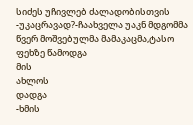სიძეს უჩივლებ ძალადობისთვის
-უკაცრავად?-ჩაახველა უაკნ მდგომმა წვერ მოშვებულმა მამაკაცმა,ტასო ფეხზე წამოდგა
მის
ახლოს
დადგა
-ხმის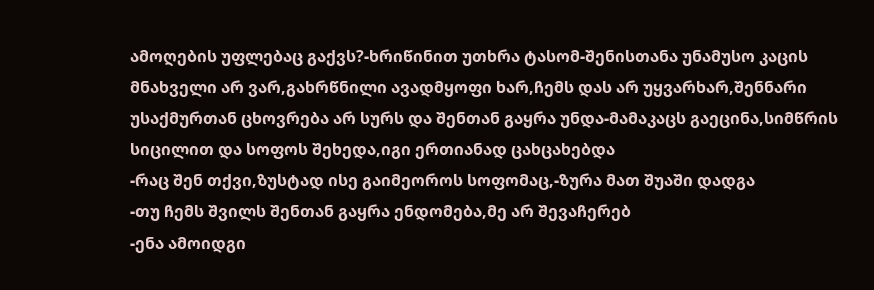ამოღების უფლებაც გაქვს?-ხრიწინით უთხრა ტასომ-შენისთანა უნამუსო კაცის მნახველი არ ვარ,გახრწნილი ავადმყოფი ხარ,ჩემს დას არ უყვარხარ,შენნარი უსაქმურთან ცხოვრება არ სურს და შენთან გაყრა უნდა-მამაკაცს გაეცინა,სიმწრის სიცილით და სოფოს შეხედა,იგი ერთიანად ცახცახებდა
-რაც შენ თქვი,ზუსტად ისე გაიმეოროს სოფომაც,-ზურა მათ შუაში დადგა
-თუ ჩემს შვილს შენთან გაყრა ენდომება,მე არ შევაჩერებ
-ენა ამოიდგი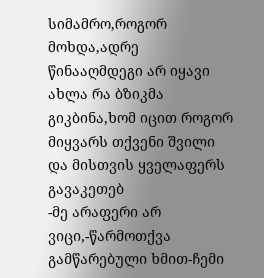სიმამრო,როგორ მოხდა,ადრე წინააღმდეგი არ იყავი ახლა რა ბზიკმა გიკბინა,ხომ იცით როგორ მიყვარს თქვენი შვილი და მისთვის ყველაფერს გავაკეთებ
-მე არაფერი არ ვიცი,-წარმოთქვა გამწარებული ხმით-ჩემი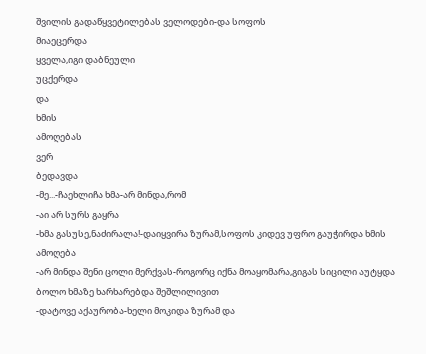შვილის გადაწყვეტილებას ველოდები-და სოფოს
მიაეცერდა
ყველა,იგი დაბნეული
უცქერდა
და
ხმის
ამოღებას
ვერ
ბედავდა
-მე...-ჩაეხლიჩა ხმა-არ მინდა,რომ
-აი არ სურს გაყრა
-ხმა გასუსე,ნაძირალა!-დაიყვირა ზურამ,სოფოს კიდევ უფრო გაუჭირდა ხმის ამოღება
-არ მინდა შენი ცოლი მერქვას-როგორც იქნა მოაყომარა,გიგას სიცილი აუტყდა ბოლო ხმაზე ხარხარებდა შეშლილივით
-დატოვე აქაურობა-ხელი მოკიდა ზურამ და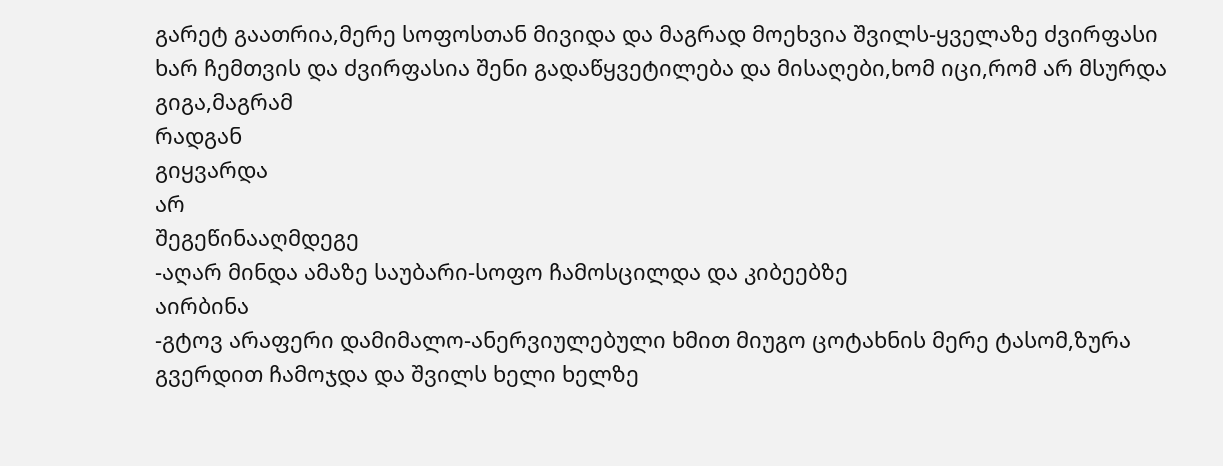გარეტ გაათრია,მერე სოფოსთან მივიდა და მაგრად მოეხვია შვილს-ყველაზე ძვირფასი ხარ ჩემთვის და ძვირფასია შენი გადაწყვეტილება და მისაღები,ხომ იცი,რომ არ მსურდა
გიგა,მაგრამ
რადგან
გიყვარდა
არ
შეგეწინააღმდეგე
-აღარ მინდა ამაზე საუბარი-სოფო ჩამოსცილდა და კიბეებზე
აირბინა
-გტოვ არაფერი დამიმალო-ანერვიულებული ხმით მიუგო ცოტახნის მერე ტასომ,ზურა გვერდით ჩამოჯდა და შვილს ხელი ხელზე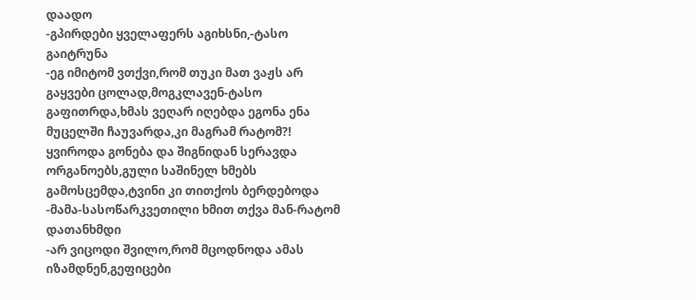დაადო
-გპირდები ყველაფერს აგიხსნი,-ტასო გაიტრუნა
-ეგ იმიტომ ვთქვი,რომ თუკი მათ ვაჟს არ გაყვები ცოლად,მოგკლავენ-ტასო გაფითრდა,ხმას ვეღარ იღებდა ეგონა ენა მუცელში ჩაუვარდა,კი მაგრამ რატომ?! ყვიროდა გონება და შიგნიდან სერავდა ორგანოებს,გული საშინელ ხმებს გამოსცემდა,ტვინი კი თითქოს ბერდებოდა
-მამა-სასოწარკვეთილი ხმით თქვა მან-რატომ დათანხმდი
-არ ვიცოდი შვილო,რომ მცოდნოდა ამას იზამდნენ,გეფიცები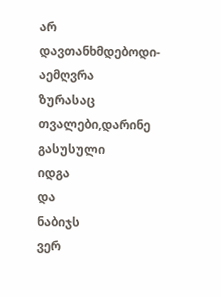არ
დავთანხმდებოდი-აემღვრა
ზურასაც
თვალები,დარინე
გასუსული
იდგა
და
ნაბიჯს
ვერ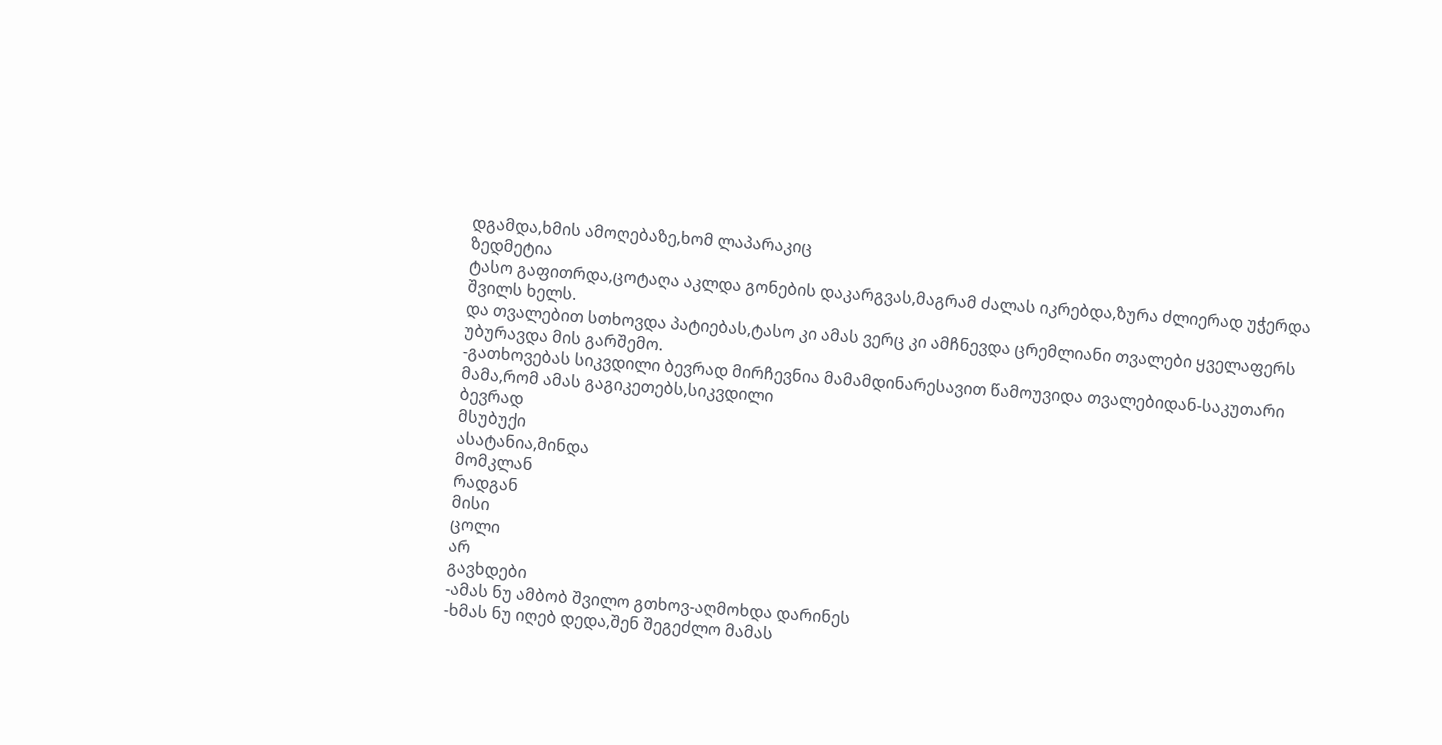დგამდა,ხმის ამოღებაზე,ხომ ლაპარაკიც
ზედმეტია
ტასო გაფითრდა,ცოტაღა აკლდა გონების დაკარგვას,მაგრამ ძალას იკრებდა,ზურა ძლიერად უჭერდა შვილს ხელს.
და თვალებით სთხოვდა პატიებას,ტასო კი ამას ვერც კი ამჩნევდა ცრემლიანი თვალები ყველაფერს უბურავდა მის გარშემო.
-გათხოვებას სიკვდილი ბევრად მირჩევნია მამამდინარესავით წამოუვიდა თვალებიდან-საკუთარი
მამა,რომ ამას გაგიკეთებს,სიკვდილი
ბევრად
მსუბუქი
ასატანია,მინდა
მომკლან
რადგან
მისი
ცოლი
არ
გავხდები
-ამას ნუ ამბობ შვილო გთხოვ-აღმოხდა დარინეს
-ხმას ნუ იღებ დედა,შენ შეგეძლო მამას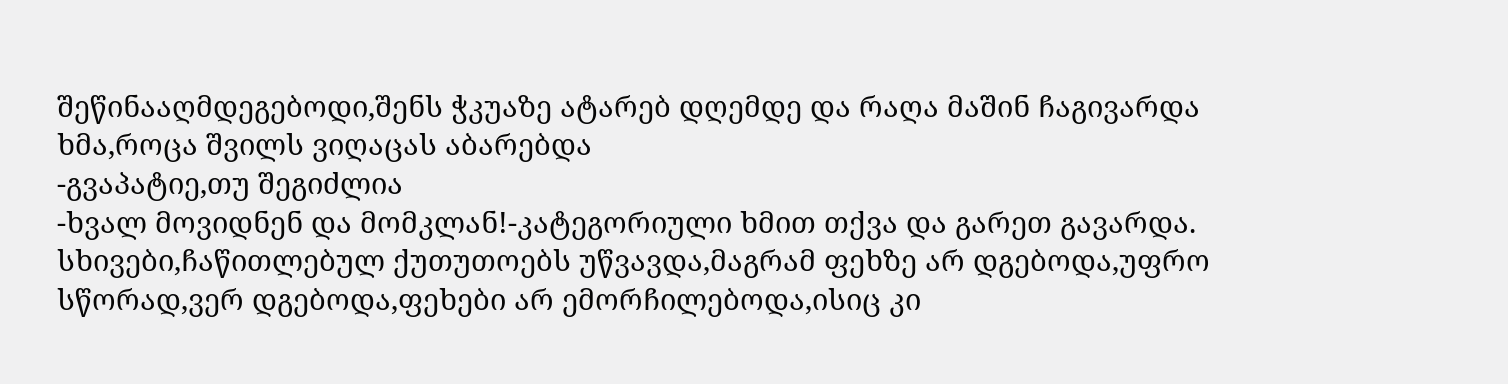შეწინააღმდეგებოდი,შენს ჭკუაზე ატარებ დღემდე და რაღა მაშინ ჩაგივარდა ხმა,როცა შვილს ვიღაცას აბარებდა
-გვაპატიე,თუ შეგიძლია
-ხვალ მოვიდნენ და მომკლან!-კატეგორიული ხმით თქვა და გარეთ გავარდა.
სხივები,ჩაწითლებულ ქუთუთოებს უწვავდა,მაგრამ ფეხზე არ დგებოდა,უფრო სწორად,ვერ დგებოდა,ფეხები არ ემორჩილებოდა,ისიც კი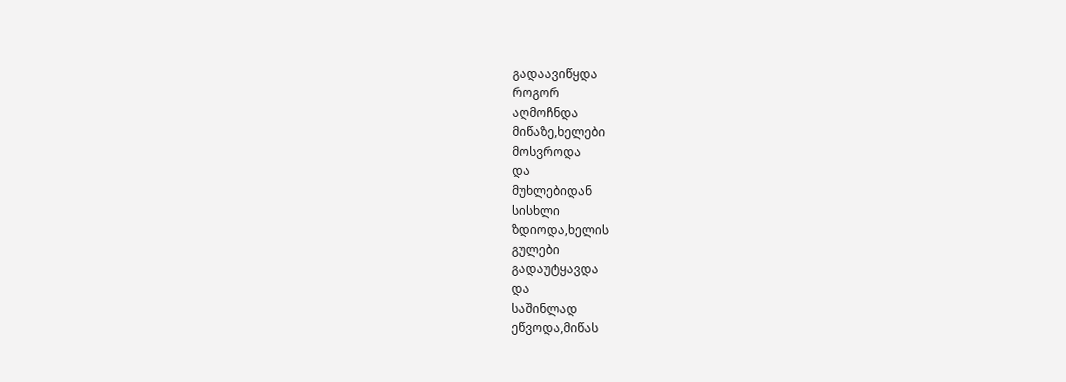გადაავიწყდა
როგორ
აღმოჩნდა
მიწაზე,ხელები
მოსვროდა
და
მუხლებიდან
სისხლი
ზდიოდა,ხელის
გულები
გადაუტყავდა
და
საშინლად
ეწვოდა,მიწას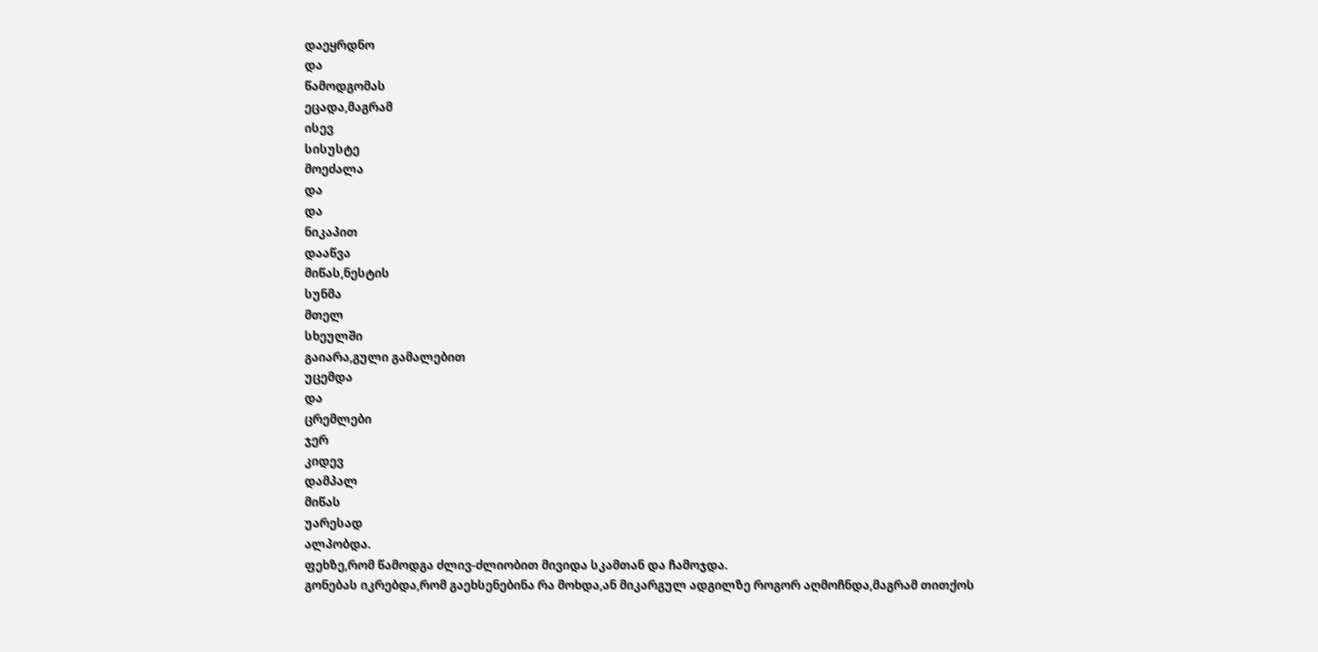დაეყრდნო
და
წამოდგომას
ეცადა,მაგრამ
ისევ
სისუსტე
მოეძალა
და
და
ნიკაპით
დააწვა
მიწას,ნესტის
სუნმა
მთელ
სხეულში
გაიარა,გული გამალებით
უცემდა
და
ცრემლები
ჯერ
კიდევ
დამპალ
მიწას
უარესად
ალპობდა.
ფეხზე,რომ წამოდგა ძლივ-ძლიობით მივიდა სკამთან და ჩამოჯდა.
გონებას იკრებდა,რომ გაეხსენებინა რა მოხდა,ან მიკარგულ ადგილზე როგორ აღმოჩნდა,მაგრამ თითქოს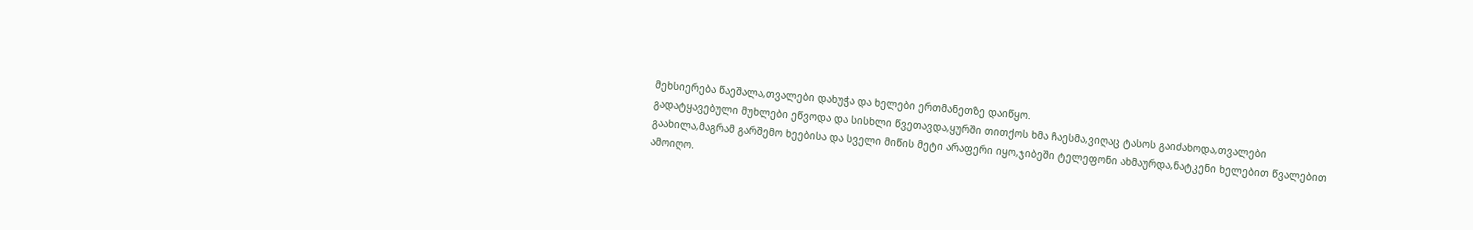მეხსიერება წაეშალა,თვალები დახუჭა და ხელები ერთმანეთზე დაიწყო.
გადატყავებული მუხლები ეწვოდა და სისხლი წვეთავდა,ყურში თითქოს ხმა ჩაესმა,ვიღაც ტასოს გაიძახოდა,თვალები გაახილა,მაგრამ გარშემო ხეებისა და სველი მიწის მეტი არაფერი იყო,ჯიბეში ტელეფონი ახმაურდა,ნატკენი ხელებით წვალებით ამოიღო.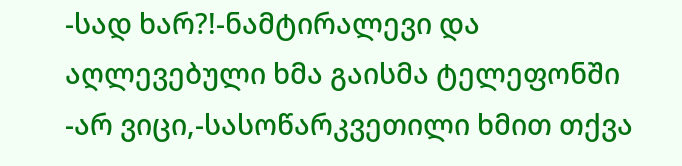-სად ხარ?!-ნამტირალევი და აღლევებული ხმა გაისმა ტელეფონში
-არ ვიცი,-სასოწარკვეთილი ხმით თქვა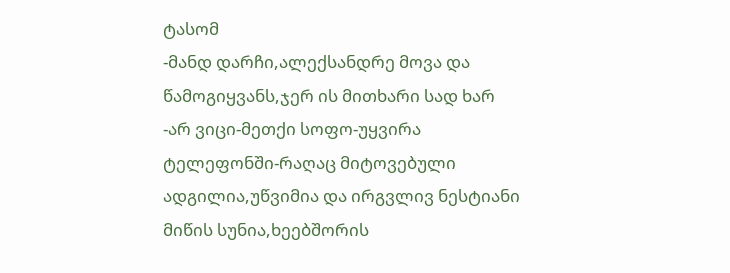ტასომ
-მანდ დარჩი,ალექსანდრე მოვა და წამოგიყვანს,ჯერ ის მითხარი სად ხარ
-არ ვიცი-მეთქი სოფო-უყვირა ტელეფონში-რაღაც მიტოვებული ადგილია,უწვიმია და ირგვლივ ნესტიანი მიწის სუნია,ხეებშორის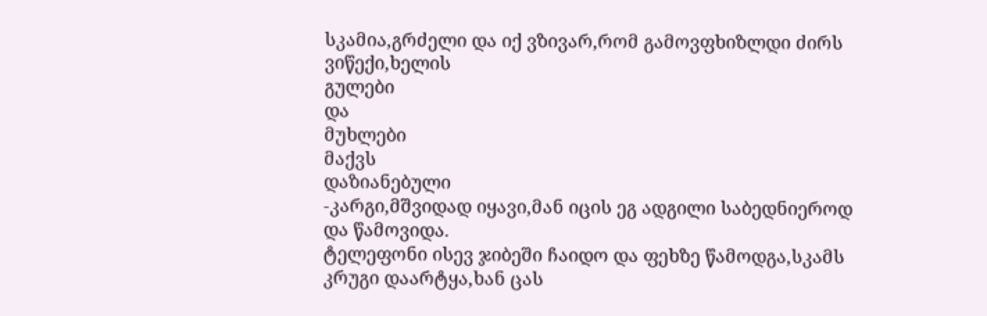სკამია,გრძელი და იქ ვზივარ,რომ გამოვფხიზლდი ძირს ვიწექი,ხელის
გულები
და
მუხლები
მაქვს
დაზიანებული
-კარგი,მშვიდად იყავი,მან იცის ეგ ადგილი საბედნიეროდ და წამოვიდა.
ტელეფონი ისევ ჯიბეში ჩაიდო და ფეხზე წამოდგა,სკამს კრუგი დაარტყა,ხან ცას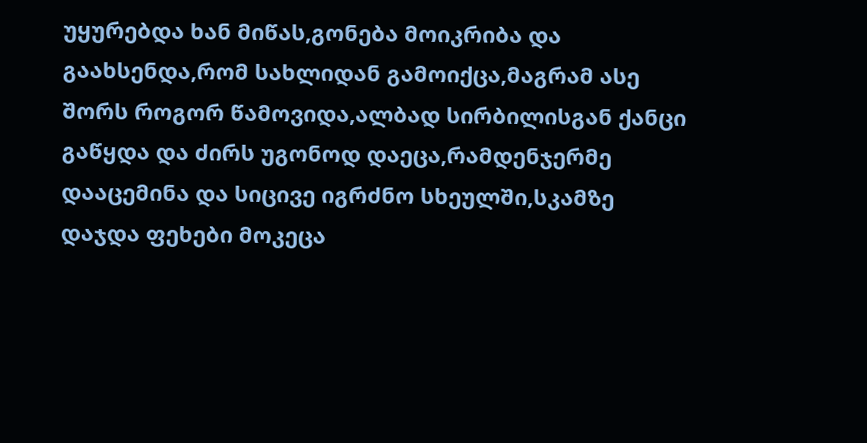უყურებდა ხან მიწას,გონება მოიკრიბა და გაახსენდა,რომ სახლიდან გამოიქცა,მაგრამ ასე შორს როგორ წამოვიდა,ალბად სირბილისგან ქანცი გაწყდა და ძირს უგონოდ დაეცა,რამდენჯერმე დააცემინა და სიცივე იგრძნო სხეულში,სკამზე დაჯდა ფეხები მოკეცა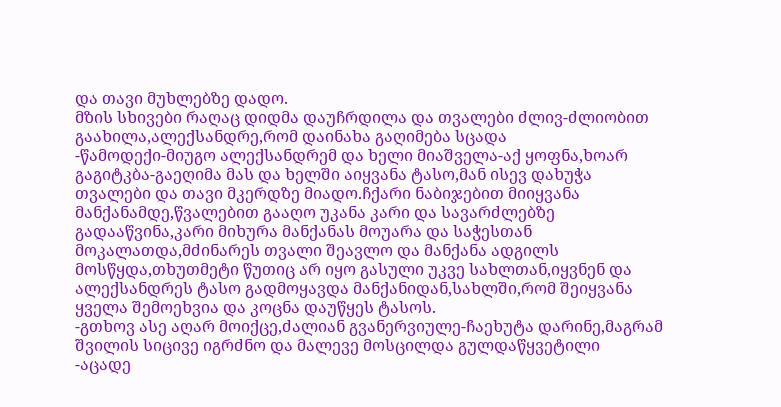და თავი მუხლებზე დადო.
მზის სხივები რაღაც დიდმა დაუჩრდილა და თვალები ძლივ-ძლიობით გაახილა,ალექსანდრე,რომ დაინახა გაღიმება სცადა
-წამოდექი-მიუგო ალექსანდრემ და ხელი მიაშველა-აქ ყოფნა,ხოარ გაგიტკბა-გაეღიმა მას და ხელში აიყვანა ტასო,მან ისევ დახუჭა თვალები და თავი მკერდზე მიადო.ჩქარი ნაბიჯებით მიიყვანა მანქანამდე,წვალებით გააღო უკანა კარი და სავარძლებზე გადააწვინა,კარი მიხურა მანქანას მოუარა და საჭესთან მოკალათდა,მძინარეს თვალი შეავლო და მანქანა ადგილს მოსწყდა,თხუთმეტი წუთიც არ იყო გასული უკვე სახლთან,იყვნენ და ალექსანდრეს ტასო გადმოყავდა მანქანიდან,სახლში,რომ შეიყვანა ყველა შემოეხვია და კოცნა დაუწყეს ტასოს.
-გთხოვ ასე აღარ მოიქცე,ძალიან გვანერვიულე-ჩაეხუტა დარინე,მაგრამ შვილის სიცივე იგრძნო და მალევე მოსცილდა გულდაწყვეტილი
-აცადე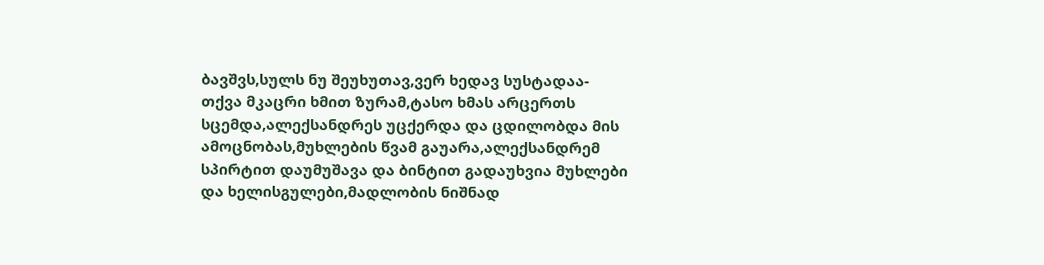ბავშვს,სულს ნუ შეუხუთავ,ვერ ხედავ სუსტადაა-თქვა მკაცრი ხმით ზურამ,ტასო ხმას არცერთს სცემდა,ალექსანდრეს უცქერდა და ცდილობდა მის ამოცნობას,მუხლების წვამ გაუარა,ალექსანდრემ სპირტით დაუმუშავა და ბინტით გადაუხვია მუხლები და ხელისგულები,მადლობის ნიშნად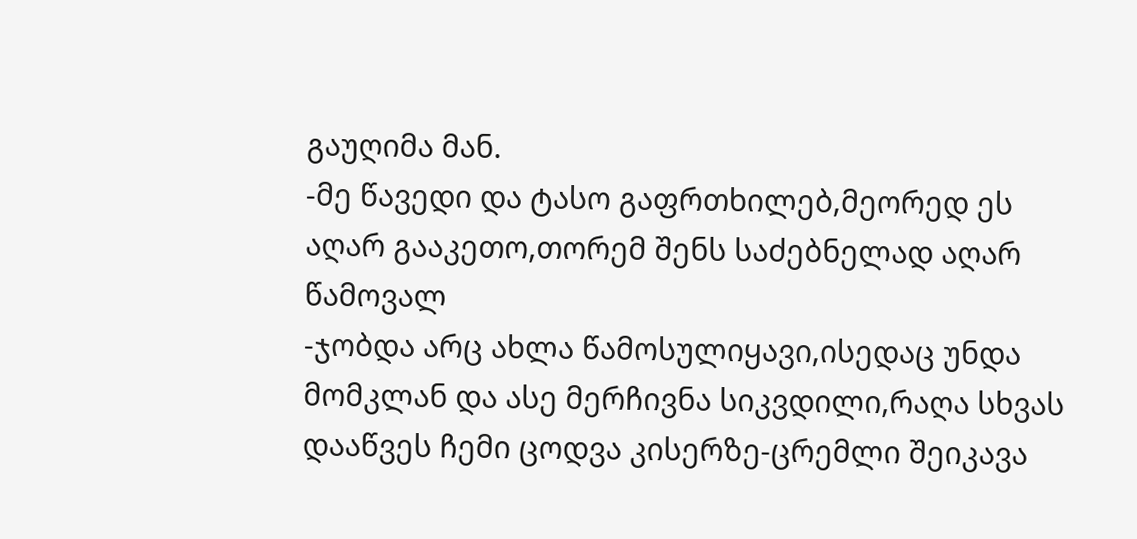გაუღიმა მან.
-მე წავედი და ტასო გაფრთხილებ,მეორედ ეს აღარ გააკეთო,თორემ შენს საძებნელად აღარ წამოვალ
-ჯობდა არც ახლა წამოსულიყავი,ისედაც უნდა მომკლან და ასე მერჩივნა სიკვდილი,რაღა სხვას დააწვეს ჩემი ცოდვა კისერზე-ცრემლი შეიკავა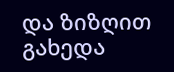და ზიზღით გახედა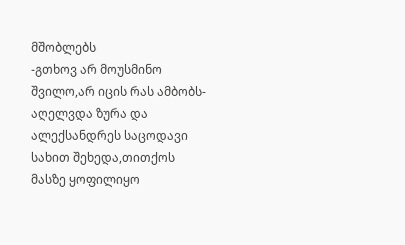მშობლებს
-გთხოვ არ მოუსმინო შვილო,არ იცის რას ამბობს-აღელვდა ზურა და ალექსანდრეს საცოდავი სახით შეხედა,თითქოს მასზე ყოფილიყო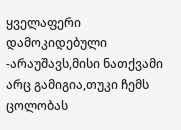ყველაფერი დამოკიდებული
-არაუშავს,მისი ნათქვამი არც გამიგია,თუკი ჩემს ცოლობას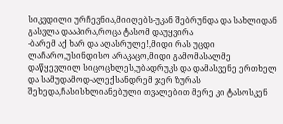სიკვდილი ურჩევნია,მიიღებს-უკან შებრუნდა და სახლიდან გასვლა დააპირა,როცა ტასომ დაუყვირა
-ბარემ აქ ხარ და აღასრულე!,მიდი რას უცდი ლაჩარო,უსინდისო არაკაცო,მიდი გამომასალმე დაწყევლილ სიცოცხლეს,უბადრუკს და დამასვენე ერთხელ და სამუდამოდ-ალექსანდრემ ჯერ ზურას შეხედა,ჩასისხლიანებული თვალებით მერე კი ტასოსკენ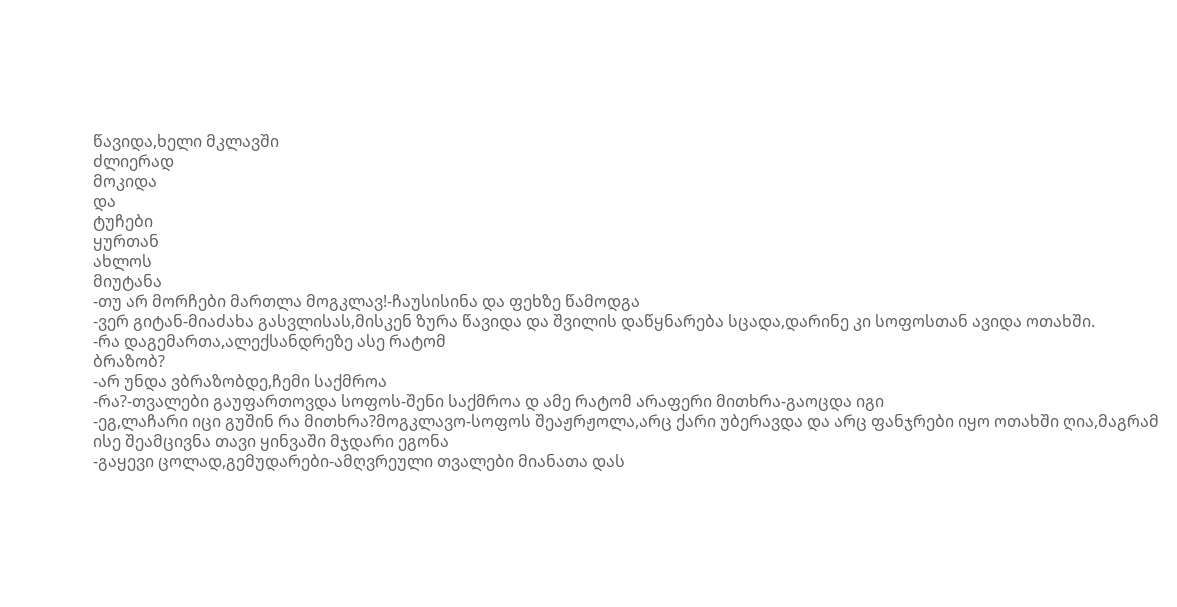წავიდა,ხელი მკლავში
ძლიერად
მოკიდა
და
ტუჩები
ყურთან
ახლოს
მიუტანა
-თუ არ მორჩები მართლა მოგკლავ!-ჩაუსისინა და ფეხზე წამოდგა
-ვერ გიტან-მიაძახა გასვლისას,მისკენ ზურა წავიდა და შვილის დაწყნარება სცადა,დარინე კი სოფოსთან ავიდა ოთახში.
-რა დაგემართა,ალექსანდრეზე ასე რატომ
ბრაზობ?
-არ უნდა ვბრაზობდე,ჩემი საქმროა
-რა?-თვალები გაუფართოვდა სოფოს-შენი საქმროა დ ამე რატომ არაფერი მითხრა-გაოცდა იგი
-ეგ,ლაჩარი იცი გუშინ რა მითხრა?მოგკლავო-სოფოს შეაჟრჟოლა,არც ქარი უბერავდა და არც ფანჯრები იყო ოთახში ღია,მაგრამ ისე შეამცივნა თავი ყინვაში მჯდარი ეგონა
-გაყევი ცოლად,გემუდარები-ამღვრეული თვალები მიანათა დას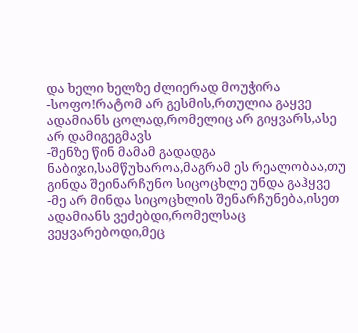და ხელი ხელზე ძლიერად მოუჭირა
-სოფო!რატომ არ გესმის,რთულია გაყვე ადამიანს ცოლად,რომელიც არ გიყვარს,ასე არ დამიგეგმავს
-შენზე წინ მამამ გადადგა ნაბიჯი,სამწუხაროა,მაგრამ ეს რეალობაა,თუ გინდა შეინარჩუნო სიცოცხლე უნდა გაჰყვე
-მე არ მინდა სიცოცხლის შენარჩუნება,ისეთ ადამიანს ვეძებდი,რომელსაც ვეყვარებოდი,მეც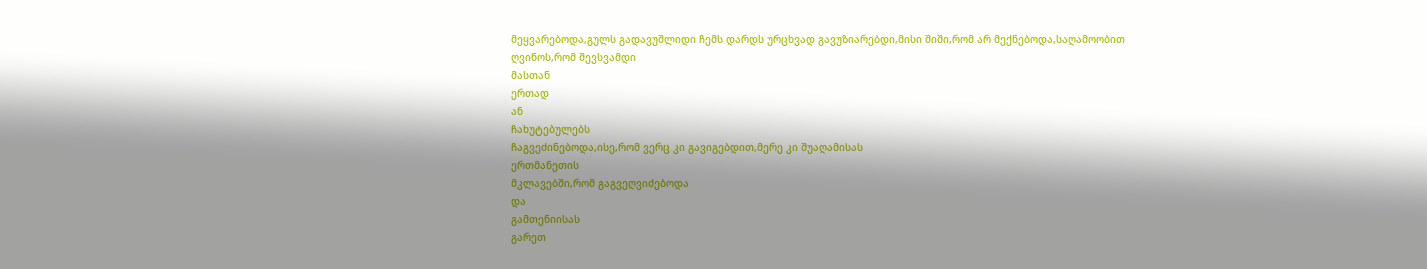მეყვარებოდა,გულს გადავუშლიდი ჩემს დარდს ურცხვად გავუზიარებდი,მისი შიში,რომ არ მექნებოდა,საღამოობით
ღვინოს,რომ შევსვამდი
მასთან
ერთად
ან
ჩახუტებულებს
ჩაგვეძინებოდა,ისე,რომ ვერც კი გავიგებდით,მერე კი შუაღამისას
ერთმანეთის
მკლავებში,რომ გაგვეღვიძებოდა
და
გამთენიისას
გარეთ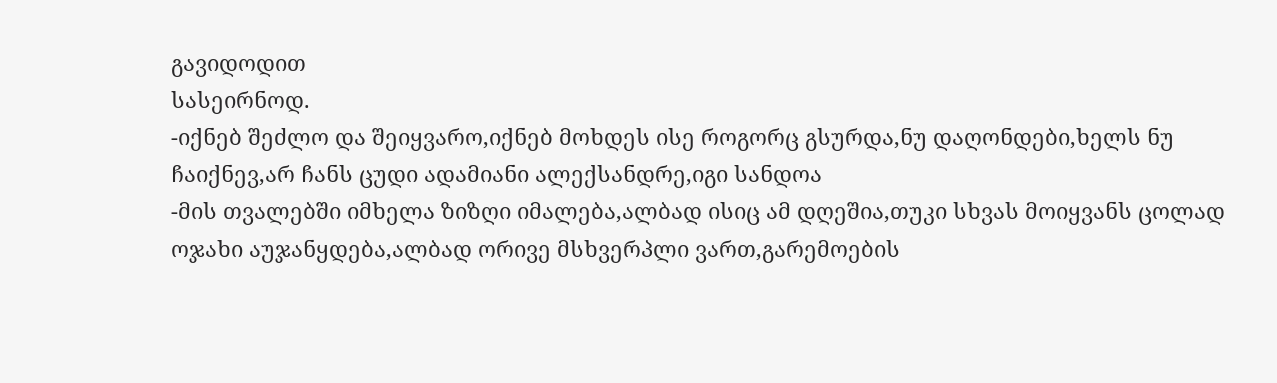გავიდოდით
სასეირნოდ.
-იქნებ შეძლო და შეიყვარო,იქნებ მოხდეს ისე როგორც გსურდა,ნუ დაღონდები,ხელს ნუ ჩაიქნევ,არ ჩანს ცუდი ადამიანი ალექსანდრე,იგი სანდოა
-მის თვალებში იმხელა ზიზღი იმალება,ალბად ისიც ამ დღეშია,თუკი სხვას მოიყვანს ცოლად ოჯახი აუჯანყდება,ალბად ორივე მსხვერპლი ვართ,გარემოების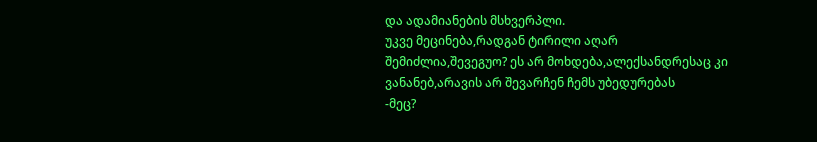და ადამიანების მსხვერპლი.
უკვე მეცინება,რადგან ტირილი აღარ შემიძლია,შევეგუო? ეს არ მოხდება,ალექსანდრესაც კი ვანანებ,არავის არ შევარჩენ ჩემს უბედურებას
-მეც?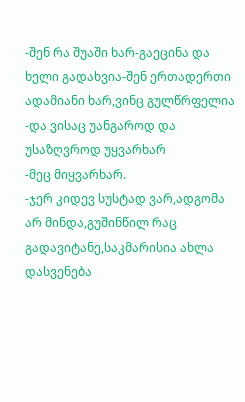-შენ რა შუაში ხარ-გაეცინა და ხელი გადახვია-შენ ერთადერთი ადამიანი ხარ,ვინც გულწრფელია
-და ვისაც უანგაროდ და უსაზღვროდ უყვარხარ
-მეც მიყვარხარ.
-ჯერ კიდევ სუსტად ვარ,ადგომა არ მინდა,გუშინწილ რაც გადავიტანე,საკმარისია ახლა დასვენება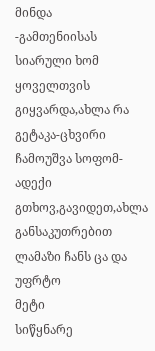მინდა
-გამთენიისას სიარული ხომ ყოველთვის გიყვარდა,ახლა რა გეტაკა-ცხვირი ჩამოუშვა სოფომ-ადექი გთხოვ,გავიდეთ,ახლა განსაკუთრებით ლამაზი ჩანს ცა და უფრტო
მეტი
სიწყნარე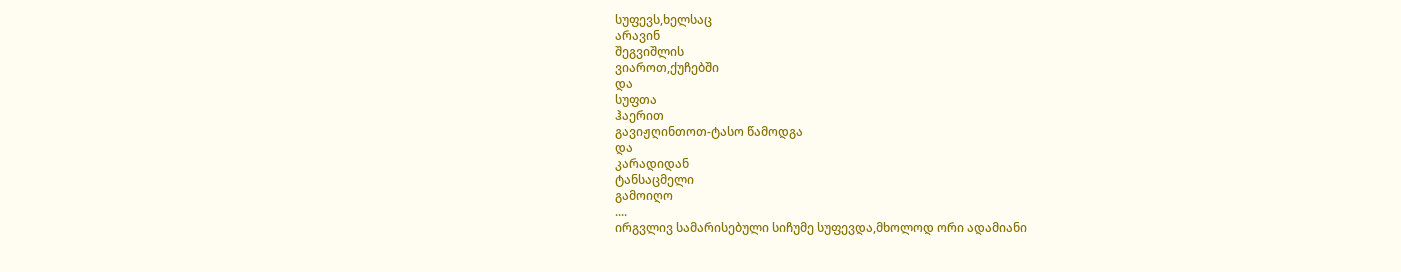სუფევს,ხელსაც
არავინ
შეგვიშლის
ვიაროთ,ქუჩებში
და
სუფთა
ჰაერით
გავიჟღინთოთ-ტასო წამოდგა
და
კარადიდან
ტანსაცმელი
გამოიღო
....
ირგვლივ სამარისებული სიჩუმე სუფევდა,მხოლოდ ორი ადამიანი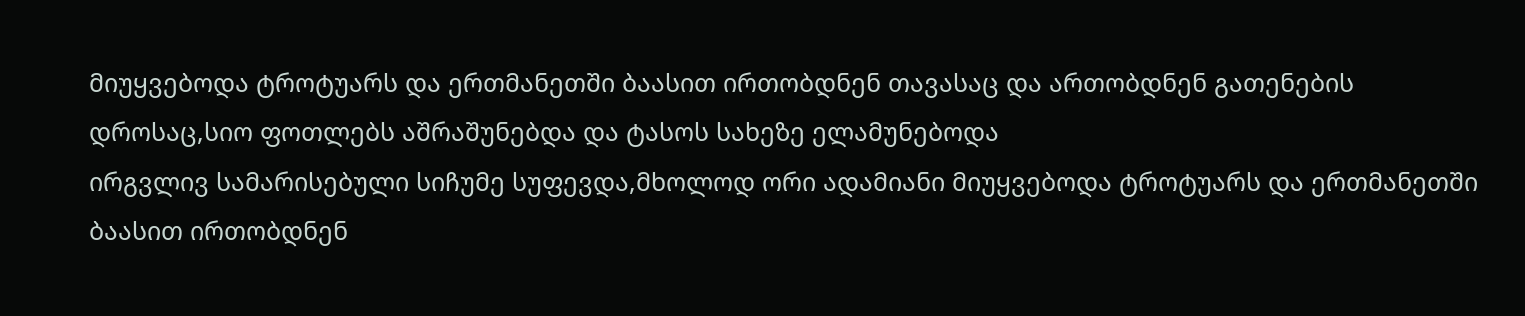მიუყვებოდა ტროტუარს და ერთმანეთში ბაასით ირთობდნენ თავასაც და ართობდნენ გათენების დროსაც,სიო ფოთლებს აშრაშუნებდა და ტასოს სახეზე ელამუნებოდა
ირგვლივ სამარისებული სიჩუმე სუფევდა,მხოლოდ ორი ადამიანი მიუყვებოდა ტროტუარს და ერთმანეთში ბაასით ირთობდნენ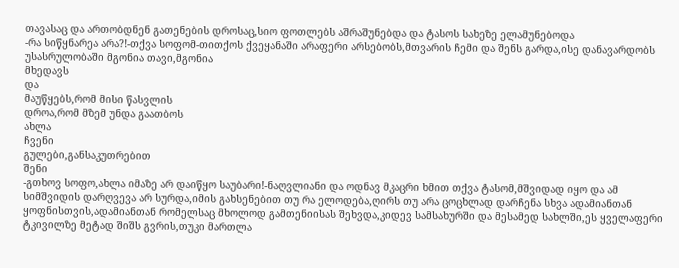თავასაც და ართობდნენ გათენების დროსაც,სიო ფოთლებს აშრაშუნებდა და ტასოს სახეზე ელამუნებოდა
-რა სიწყნარეა არა?!-თქვა სოფომ-თითქოს ქვეყანაში არაფერი არსებობს,მთვარის ჩემი და შენს გარდა,ისე დანავარდობს უსასრულობაში მგონია თავი,მგონია
მხედავს
და
მაუწყებს,რომ მისი წასვლის
დროა,რომ მზემ უნდა გაათბოს
ახლა
ჩვენი
გულები,განსაკუთრებით
შენი
-გთხოვ სოფო,ახლა იმაზე არ დაიწყო საუბარი!-ნაღვლიანი და ოდნავ მკაცრი ხმით თქვა ტასომ,მშვიდად იყო და ამ სიმშვიდის დარღვევა არ სურდა,იმის გახსენებით თუ რა ელოდება,ღირს თუ არა ცოცხლად დარჩენა სხვა ადამიანთან ყოფნისთვის,ადამიანთან რომელსაც მხოლოდ გამთენიისას შეხვდა,კიდევ სამსახურში და მესამედ სახლში,ეს ყველაფერი ტკივილზე მეტად შიშს გვრის,თუკი მართლა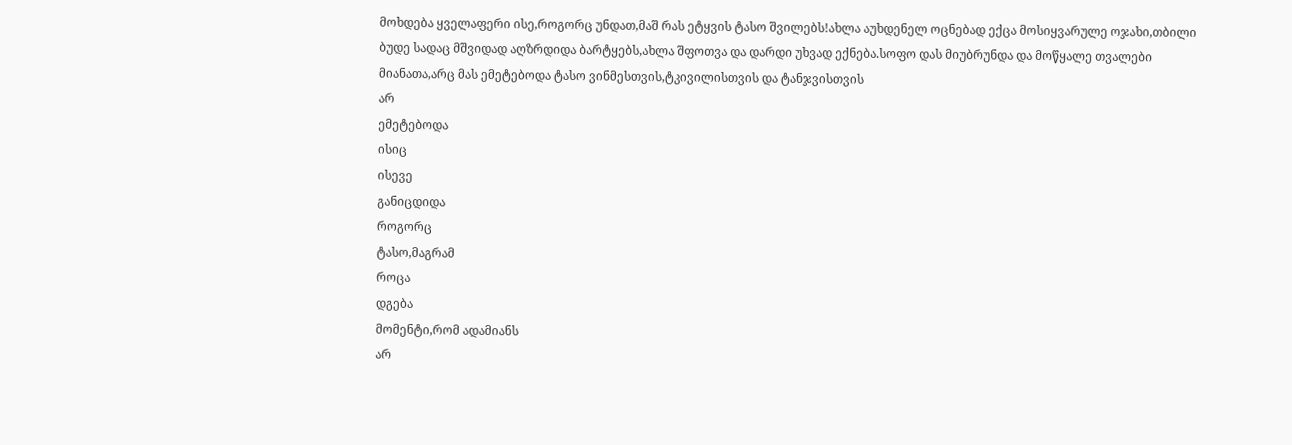მოხდება ყველაფერი ისე,როგორც უნდათ,მაშ რას ეტყვის ტასო შვილებს!ახლა აუხდენელ ოცნებად ექცა მოსიყვარულე ოჯახი,თბილი ბუდე სადაც მშვიდად აღზრდიდა ბარტყებს,ახლა შფოთვა და დარდი უხვად ექნება.სოფო დას მიუბრუნდა და მოწყალე თვალები მიანათა,არც მას ემეტებოდა ტასო ვინმესთვის,ტკივილისთვის და ტანჯვისთვის
არ
ემეტებოდა
ისიც
ისევე
განიცდიდა
როგორც
ტასო,მაგრამ
როცა
დგება
მომენტი,რომ ადამიანს
არ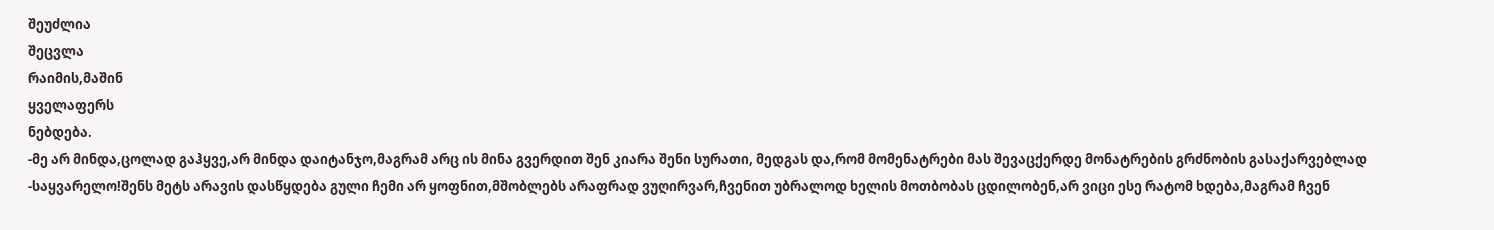შეუძლია
შეცვლა
რაიმის,მაშინ
ყველაფერს
ნებდება.
-მე არ მინდა,ცოლად გაჰყვე,არ მინდა დაიტანჯო,მაგრამ არც ის მინა გვერდით შენ კიარა შენი სურათი, მედგას და,რომ მომენატრები მას შევაცქერდე მონატრების გრძნობის გასაქარვებლად
-საყვარელო!შენს მეტს არავის დასწყდება გული ჩემი არ ყოფნით,მშობლებს არაფრად ვუღირვარ,ჩვენით უბრალოდ ხელის მოთბობას ცდილობენ,არ ვიცი ესე რატომ ხდება,მაგრამ ჩვენ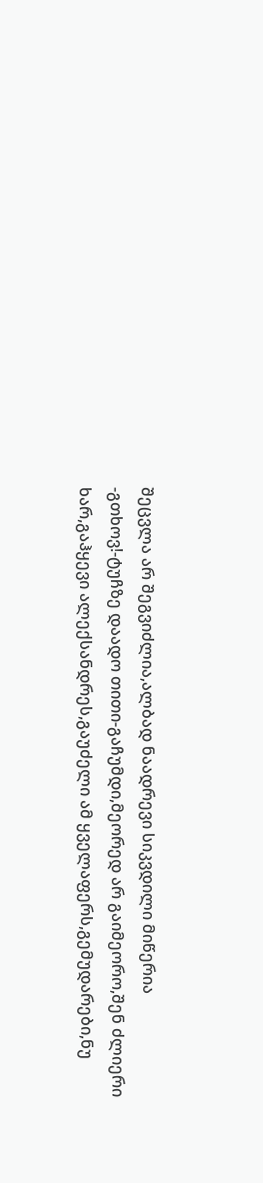შეცვლა არ შეგვიძლია,ალბად ნაადრევი სიკვდილი მიწერია
-გთხოვ!-ტუჩზე დაადო თითი-გაჩუმდი,მეორედ არ გაიმეორო,შენ ძლიერი ხარ,გაჰყევი ალექსანდრეს,გაუძელი ამ ყველაფერს,გემუდარები,ნუ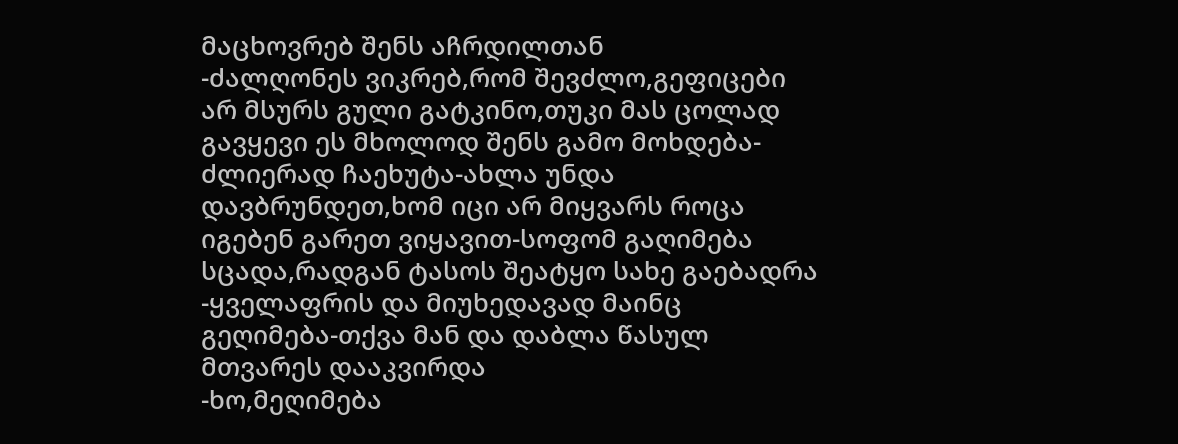მაცხოვრებ შენს აჩრდილთან
-ძალღონეს ვიკრებ,რომ შევძლო,გეფიცები არ მსურს გული გატკინო,თუკი მას ცოლად გავყევი ეს მხოლოდ შენს გამო მოხდება-ძლიერად ჩაეხუტა-ახლა უნდა დავბრუნდეთ,ხომ იცი არ მიყვარს როცა იგებენ გარეთ ვიყავით-სოფომ გაღიმება სცადა,რადგან ტასოს შეატყო სახე გაებადრა
-ყველაფრის და მიუხედავად მაინც გეღიმება-თქვა მან და დაბლა წასულ მთვარეს დააკვირდა
-ხო,მეღიმება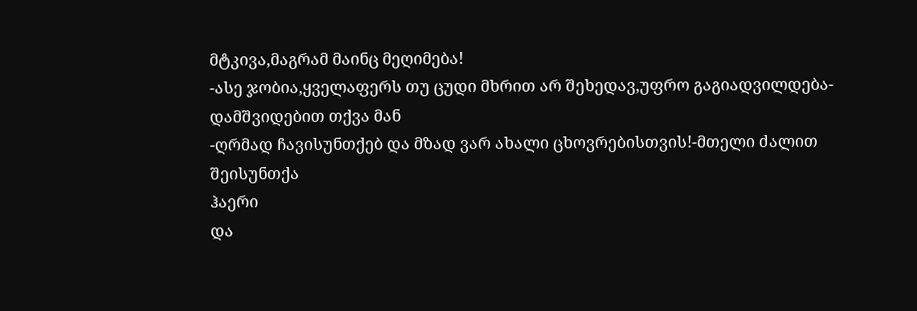მტკივა,მაგრამ მაინც მეღიმება!
-ასე ჯობია,ყველაფერს თუ ცუდი მხრით არ შეხედავ,უფრო გაგიადვილდება-დამშვიდებით თქვა მან
-ღრმად ჩავისუნთქებ და მზად ვარ ახალი ცხოვრებისთვის!-მთელი ძალით
შეისუნთქა
ჰაერი
და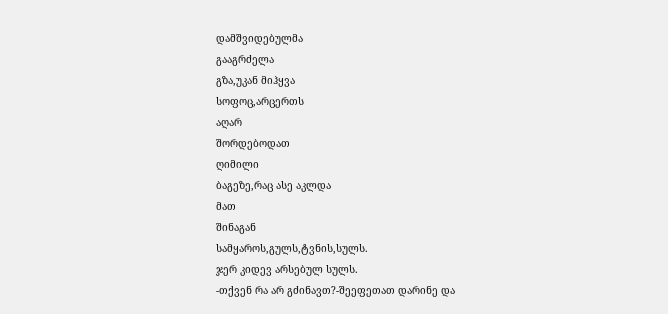დამშვიდებულმა
გააგრძელა
გზა,უკან მიჰყვა
სოფოც,არცერთს
აღარ
შორდებოდათ
ღიმილი
ბაგეზე,რაც ასე აკლდა
მათ
შინაგან
სამყაროს,გულს,ტვნის,სულს.
ჯერ კიდევ არსებულ სულს.
-თქვენ რა არ გძინავთ?-შეეფეთათ დარინე და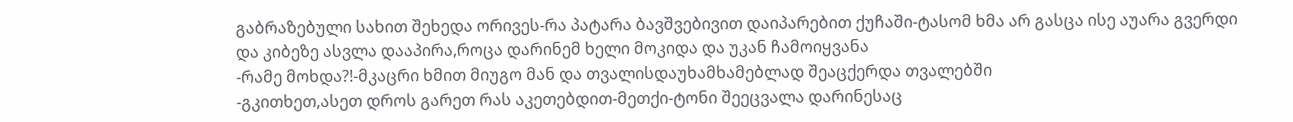გაბრაზებული სახით შეხედა ორივეს-რა პატარა ბავშვებივით დაიპარებით ქუჩაში-ტასომ ხმა არ გასცა ისე აუარა გვერდი და კიბეზე ასვლა დააპირა,როცა დარინემ ხელი მოკიდა და უკან ჩამოიყვანა
-რამე მოხდა?!-მკაცრი ხმით მიუგო მან და თვალისდაუხამხამებლად შეაცქერდა თვალებში
-გკითხეთ,ასეთ დროს გარეთ რას აკეთებდით-მეთქი-ტონი შეეცვალა დარინესაც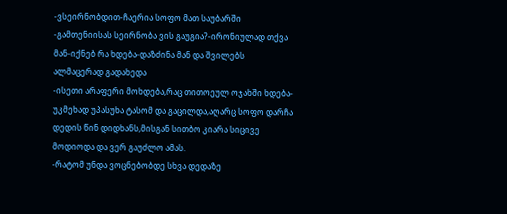-ვსეირნობდით-ჩაერია სოფო მათ საუბარში
-გამთენიისას სეირნობა ვის გაუგია?-ირონიულად თქვა მან-იქნებ რა ხდება-დაზძინა მან და შვილებს ალმაცერად გადახედა
-ისეთი არაფერი მოხდება,რაც თითოეულ ოჯახში ხდება-უკმეხად უპასუხა ტასომ და გაცილდა,აღარც სოფო დარჩა დედის წინ დიდხანს,მისგან სითბო კიარა სიცივე მოდიოდა და ვერ გაუძლო ამას.
-რატომ უნდა ვოცნებობდე სხვა დედაზე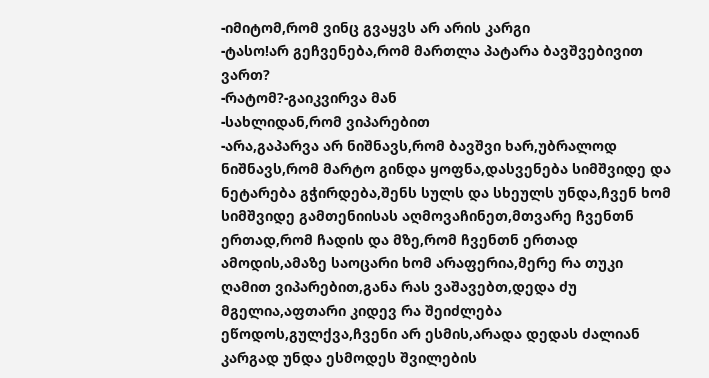-იმიტომ,რომ ვინც გვაყვს არ არის კარგი
-ტასო!არ გეჩვენება,რომ მართლა პატარა ბავშვებივით ვართ?
-რატომ?-გაიკვირვა მან
-სახლიდან,რომ ვიპარებით
-არა,გაპარვა არ ნიშნავს,რომ ბავშვი ხარ,უბრალოდ ნიშნავს,რომ მარტო გინდა ყოფნა,დასვენება სიმშვიდე და ნეტარება გჭირდება,შენს სულს და სხეულს უნდა,ჩვენ ხომ სიმშვიდე გამთენიისას აღმოვაჩინეთ,მთვარე ჩვენთნ ერთად,რომ ჩადის და მზე,რომ ჩვენთნ ერთად ამოდის,ამაზე საოცარი ხომ არაფერია,მერე რა თუკი ღამით ვიპარებით,განა რას ვაშავებთ,დედა ძუ მგელია,აფთარი კიდევ რა შეიძლება ეწოდოს,გულქვა,ჩვენი არ ესმის,არადა დედას ძალიან კარგად უნდა ესმოდეს შვილების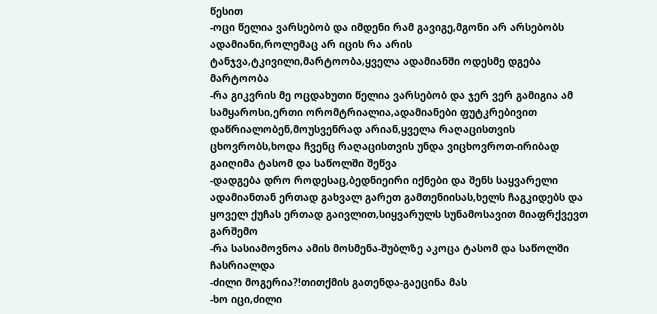წესით
-ოცი წელია ვარსებობ და იმდენი რამ გავიგე,მგონი არ არსებობს ადამიანი,როლემაც არ იცის რა არის ტანჯვა,ტკივილი,მარტოობა,ყველა ადამიანში ოდესმე დგება მარტოობა
-რა გიკვრის მე ოცდახუთი წელია ვარსებობ და ჯერ ვერ გამიგია ამ სამყაროსი,ერთი ორომტრიალია,ადამიანები ფუტკრებივით დაწრიალობენ,მოუსვენრად არიან,ყველა რაღაცისთვის ცხოვრობს,ხოდა ჩვენც რაღაცისთვის უნდა ვიცხოვროთ-ირიბად გაიღიმა ტასომ და საწოლში შეწვა
-დადგება დრო როდესაც,ბედნიეირი იქნები და შენს საყვარელი ადამიანთან ერთად გახვალ გარეთ გამთენიისას,ხელს ჩაგკიდებს და ყოველ ქუჩას ერთად გაივლით,სიყვარულს სუნამოსავით მიაფრქვევთ გარშემო
-რა სასიამოვნოა ამის მოსმენა-შუბლზე აკოცა ტასომ და საწოლში ჩასრიალდა
-ძილი მოგერია?!თითქმის გათენდა-გაეცინა მას
-ხო იცი,ძილი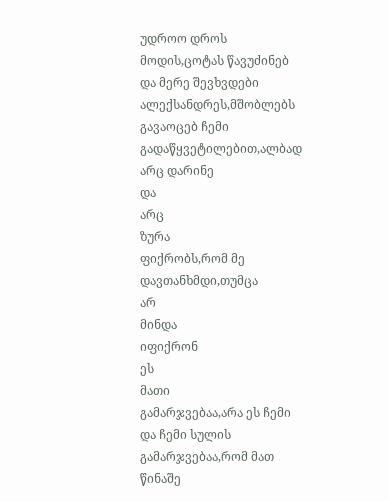უდროო დროს მოდის,ცოტას წავუძინებ და მერე შევხვდები ალექსანდრეს,მშობლებს გავაოცებ ჩემი გადაწყვეტილებით,ალბად არც დარინე
და
არც
ზურა
ფიქრობს,რომ მე დავთანხმდი,თუმცა
არ
მინდა
იფიქრონ
ეს
მათი
გამარჯვებაა,არა ეს ჩემი და ჩემი სულის
გამარჯვებაა,რომ მათ წინაშე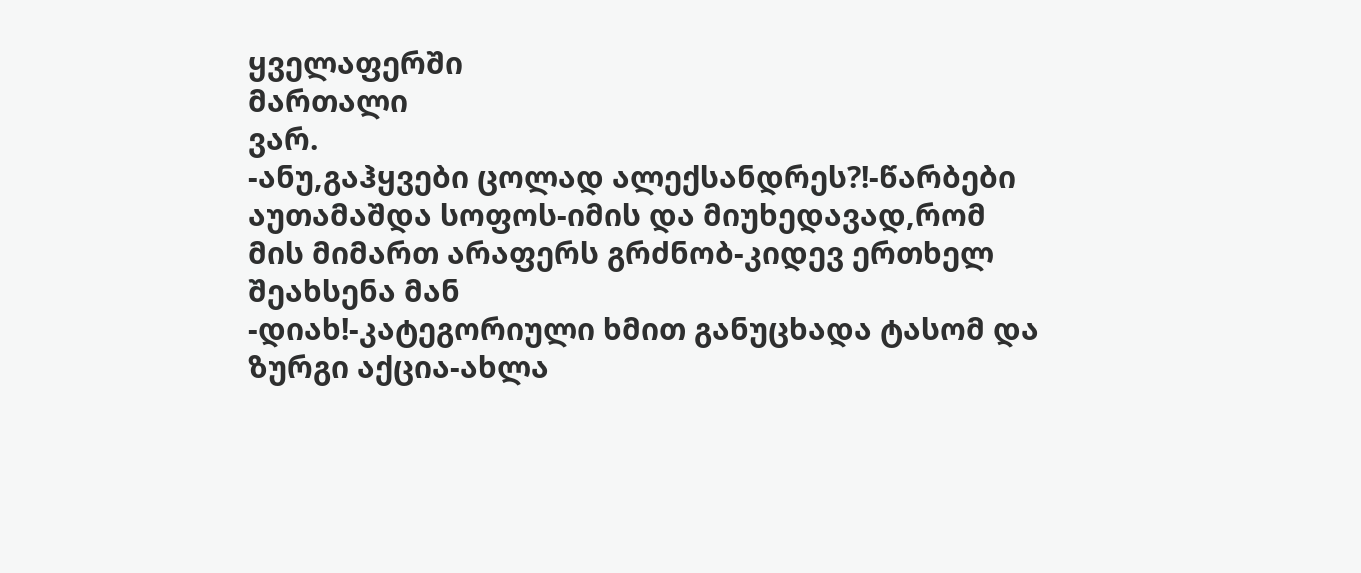ყველაფერში
მართალი
ვარ.
-ანუ,გაჰყვები ცოლად ალექსანდრეს?!-წარბები აუთამაშდა სოფოს-იმის და მიუხედავად,რომ მის მიმართ არაფერს გრძნობ-კიდევ ერთხელ შეახსენა მან
-დიახ!-კატეგორიული ხმით განუცხადა ტასომ და ზურგი აქცია-ახლა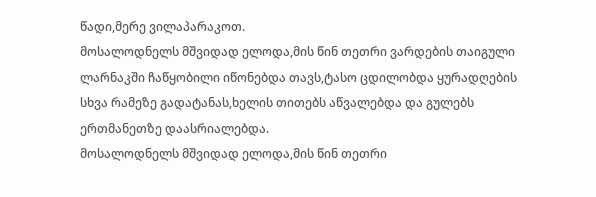წადი,მერე ვილაპარაკოთ.
მოსალოდნელს მშვიდად ელოდა,მის წინ თეთრი ვარდების თაიგული ლარნაკში ჩაწყობილი იწონებდა თავს,ტასო ცდილობდა ყურადღების სხვა რამეზე გადატანას,ხელის თითებს აწვალებდა და გულებს ერთმანეთზე დაასრიალებდა.
მოსალოდნელს მშვიდად ელოდა,მის წინ თეთრი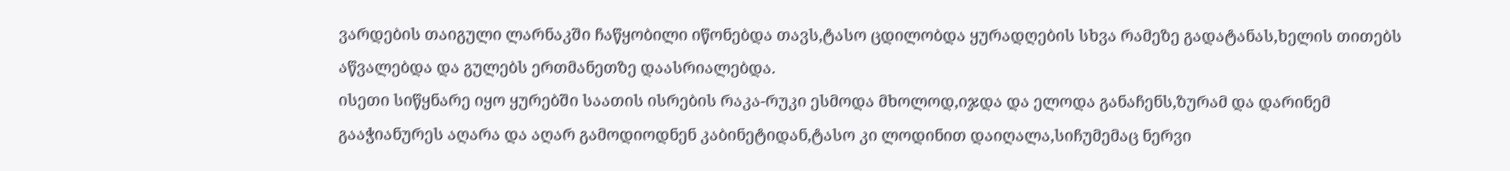ვარდების თაიგული ლარნაკში ჩაწყობილი იწონებდა თავს,ტასო ცდილობდა ყურადღების სხვა რამეზე გადატანას,ხელის თითებს აწვალებდა და გულებს ერთმანეთზე დაასრიალებდა.
ისეთი სიწყნარე იყო ყურებში საათის ისრების რაკა-რუკი ესმოდა მხოლოდ,იჯდა და ელოდა განაჩენს,ზურამ და დარინემ გააჭიანურეს აღარა და აღარ გამოდიოდნენ კაბინეტიდან,ტასო კი ლოდინით დაიღალა,სიჩუმემაც ნერვი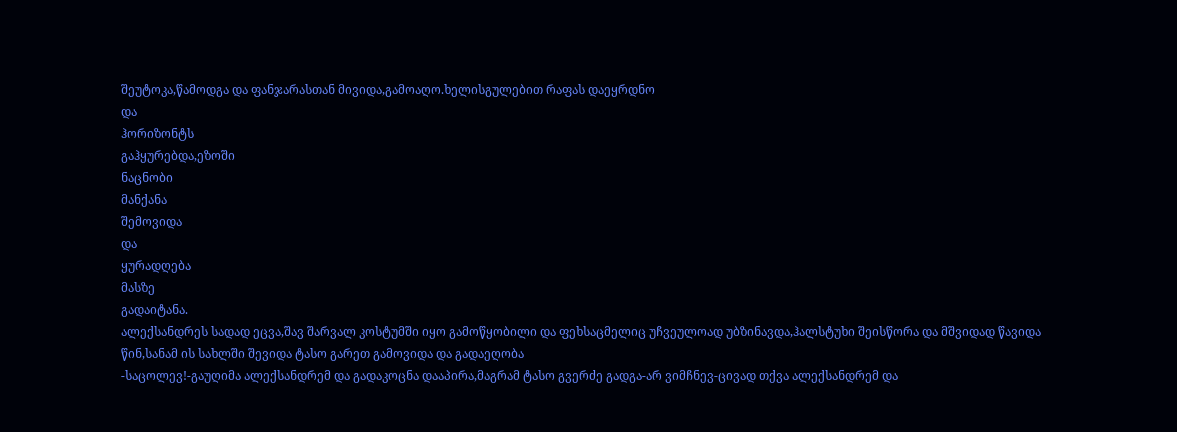შეუტოკა,წამოდგა და ფანჯარასთან მივიდა,გამოაღო.ხელისგულებით რაფას დაეყრდნო
და
ჰორიზონტს
გაჰყურებდა,ეზოში
ნაცნობი
მანქანა
შემოვიდა
და
ყურადღება
მასზე
გადაიტანა.
ალექსანდრეს სადად ეცვა,შავ შარვალ კოსტუმში იყო გამოწყობილი და ფეხსაცმელიც უჩვეულოად უბზინავდა,ჰალსტუხი შეისწორა და მშვიდად წავიდა წინ,სანამ ის სახლში შევიდა ტასო გარეთ გამოვიდა და გადაეღობა
-საცოლევ!-გაუღიმა ალექსანდრემ და გადაკოცნა დააპირა,მაგრამ ტასო გვერძე გადგა-არ ვიმჩნევ-ცივად თქვა ალექსანდრემ და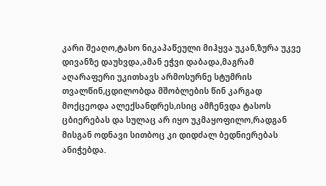კარი შეაღო,ტასო ნიკაპაწეული მიჰყვა უკან,ზურა უკვე დივანზე დაუხვდა,ამან ეჭვი დაბადა,მაგრამ აღარაფერი უკითხავს არმოსურნე სტუმრის თვალწინ,ცდილობდა მშობლების წინ კარგად მოქცეოდა ალექსანდრეს,ისიც ამჩენვდა ტასოს ცბიერებას და სულაც არ იყო უკმაყოფილო,რადგან მისგან ოდნავი სითბოც კი დიდძალ ბედნიერებას ანიჭებდა.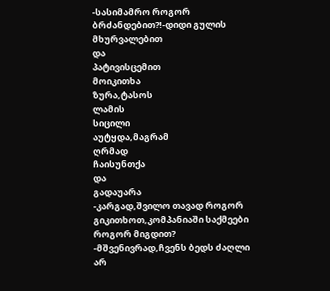-სასიმამრო როგორ ბრძანდებით?!-დიდი გულის
მხურვალებით
და
პატივისცემით
მოიკითხა
ზურა,ტასოს
ლამის
სიცილი
აუტყდა,მაგრამ
ღრმად
ჩაისუნთქა
და
გადაუარა
-კარგად,შვილო თავად როგორ გიკითხოთ,კომპანიაში საქმეები როგორ მიგდით?
-მშვენივრად,ჩვენს ბედს ძაღლი არ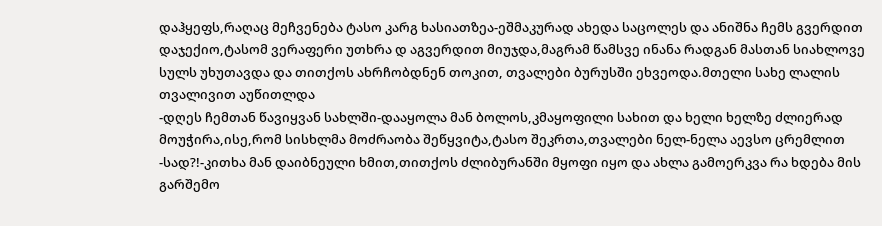დაჰყეფს,რაღაც მეჩვენება ტასო კარგ ხასიათზეა-ეშმაკურად ახედა საცოლეს და ანიშნა ჩემს გვერდით დაჯექიო,ტასომ ვერაფერი უთხრა დ აგვერდით მიუჯდა,მაგრამ წამსვე ინანა რადგან მასთან სიახლოვე სულს უხუთავდა და თითქოს ახრჩობდნენ თოკით, თვალები ბურუსში ეხვეოდა.მთელი სახე ლალის თვალივით აუწითლდა
-დღეს ჩემთან წავიყვან სახლში-დააყოლა მან ბოლოს,კმაყოფილი სახით და ხელი ხელზე ძლიერად მოუჭირა,ისე,რომ სისხლმა მოძრაობა შეწყვიტა,ტასო შეკრთა,თვალები ნელ-ნელა აევსო ცრემლით
-სად?!-კითხა მან დაიბნეული ხმით,თითქოს ძლიბურანში მყოფი იყო და ახლა გამოერკვა რა ხდება მის გარშემო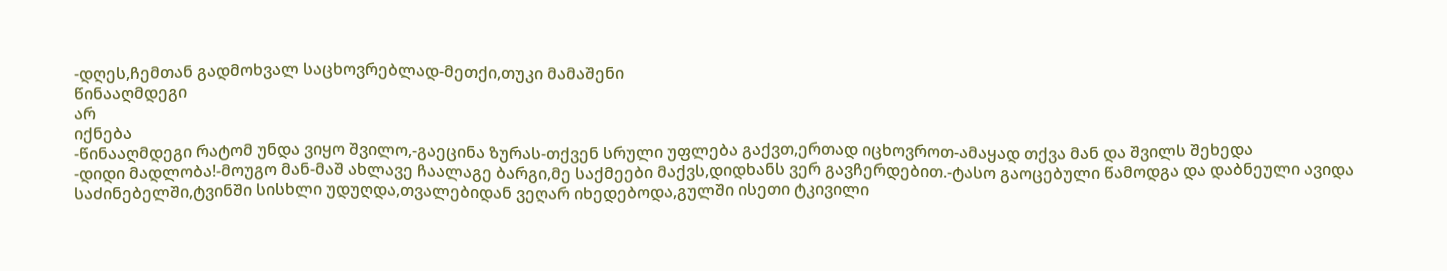-დღეს,ჩემთან გადმოხვალ საცხოვრებლად-მეთქი,თუკი მამაშენი
წინააღმდეგი
არ
იქნება
-წინააღმდეგი რატომ უნდა ვიყო შვილო,-გაეცინა ზურას-თქვენ სრული უფლება გაქვთ,ერთად იცხოვროთ-ამაყად თქვა მან და შვილს შეხედა
-დიდი მადლობა!-მოუგო მან-მაშ ახლავე ჩაალაგე ბარგი,მე საქმეები მაქვს,დიდხანს ვერ გავჩერდებით.-ტასო გაოცებული წამოდგა და დაბნეული ავიდა საძინებელში,ტვინში სისხლი უდუღდა,თვალებიდან ვეღარ იხედებოდა,გულში ისეთი ტკივილი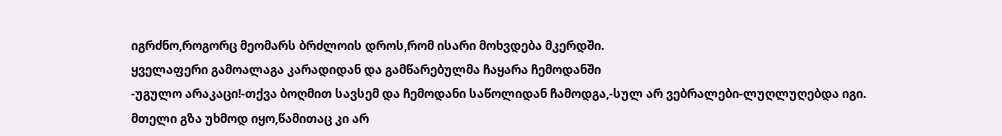იგრძნო,როგორც მეომარს ბრძლოის დროს,რომ ისარი მოხვდება მკერდში.
ყველაფერი გამოალაგა კარადიდან და გამწარებულმა ჩაყარა ჩემოდანში
-უგულო არაკაცი!-თქვა ბოღმით სავსემ და ჩემოდანი საწოლიდან ჩამოდგა,-სულ არ ვებრალები-ლუღლუღებდა იგი.
მთელი გზა უხმოდ იყო,წამითაც კი არ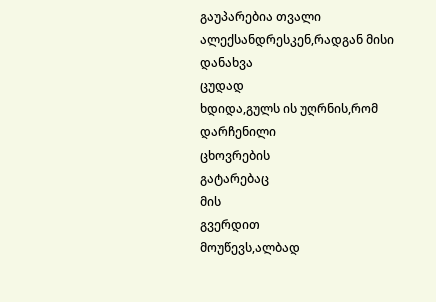გაუპარებია თვალი ალექსანდრესკენ,რადგან მისი დანახვა
ცუდად
ხდიდა,გულს ის უღრნის,რომ დარჩენილი
ცხოვრების
გატარებაც
მის
გვერდით
მოუწევს,ალბად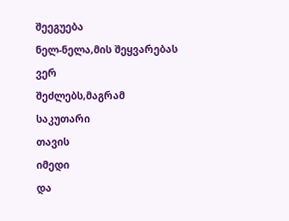შეეგუება
ნელ-ნელა,მის შეყვარებას
ვერ
შეძლებს,მაგრამ
საკუთარი
თავის
იმედი
და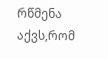რწმენა
აქვს,რომ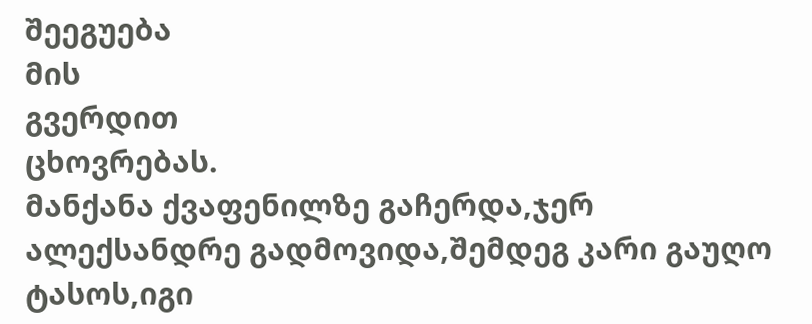შეეგუება
მის
გვერდით
ცხოვრებას.
მანქანა ქვაფენილზე გაჩერდა,ჯერ ალექსანდრე გადმოვიდა,შემდეგ კარი გაუღო ტასოს,იგი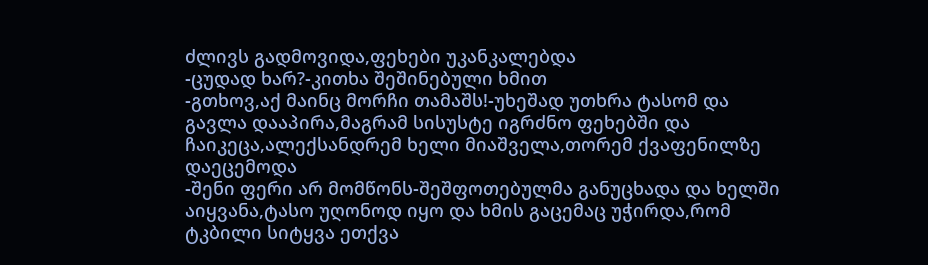ძლივს გადმოვიდა,ფეხები უკანკალებდა
-ცუდად ხარ?-კითხა შეშინებული ხმით
-გთხოვ,აქ მაინც მორჩი თამაშს!-უხეშად უთხრა ტასომ და გავლა დააპირა,მაგრამ სისუსტე იგრძნო ფეხებში და ჩაიკეცა,ალექსანდრემ ხელი მიაშველა,თორემ ქვაფენილზე დაეცემოდა
-შენი ფერი არ მომწონს-შეშფოთებულმა განუცხადა და ხელში აიყვანა,ტასო უღონოდ იყო და ხმის გაცემაც უჭირდა,რომ ტკბილი სიტყვა ეთქვა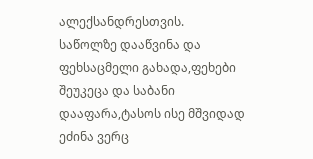ალექსანდრესთვის.
საწოლზე დააწვინა და ფეხსაცმელი გახადა,ფეხები შეუკეცა და საბანი დააფარა,ტასოს ისე მშვიდად ეძინა ვერც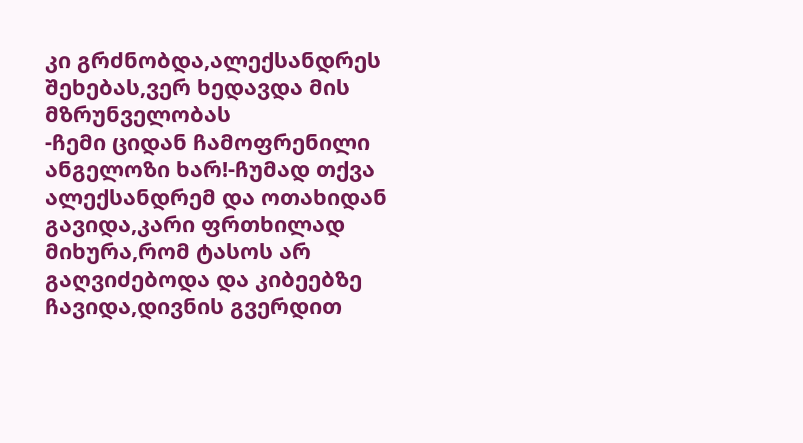კი გრძნობდა,ალექსანდრეს შეხებას,ვერ ხედავდა მის მზრუნველობას
-ჩემი ციდან ჩამოფრენილი ანგელოზი ხარ!-ჩუმად თქვა ალექსანდრემ და ოთახიდან გავიდა,კარი ფრთხილად მიხურა,რომ ტასოს არ გაღვიძებოდა და კიბეებზე ჩავიდა,დივნის გვერდით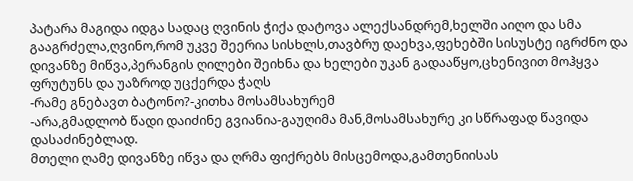პატარა მაგიდა იდგა სადაც ღვინის ჭიქა დატოვა ალექსანდრემ,ხელში აიღო და სმა გააგრძელა,ღვინო,რომ უკვე შეერია სისხლს,თავბრუ დაეხვა,ფეხებში სისუსტე იგრძნო და დივანზე მიწვა,პერანგის ღილები შეიხნა და ხელები უკან გადააწყო,ცხენივით მოჰყვა ფრუტუნს და უაზროდ უცქერდა ჭაღს
-რამე გნებავთ ბატონო?-კითხა მოსამსახურემ
-არა,გმადლობ წადი დაიძინე გვიანია-გაუღიმა მან,მოსამსახურე კი სწრაფად წავიდა დასაძინებლად.
მთელი ღამე დივანზე იწვა და ღრმა ფიქრებს მისცემოდა,გამთენიისას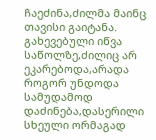ჩაეძინა,ძილმა მაინც თავისი გაიტანა.
გახევებული იწვა საწოლზე,ძილიც არ ეკარებოდა,არადა როგორ უნდოდა სამუდამოდ დაძინება,დასერილი სხეული ორმაგად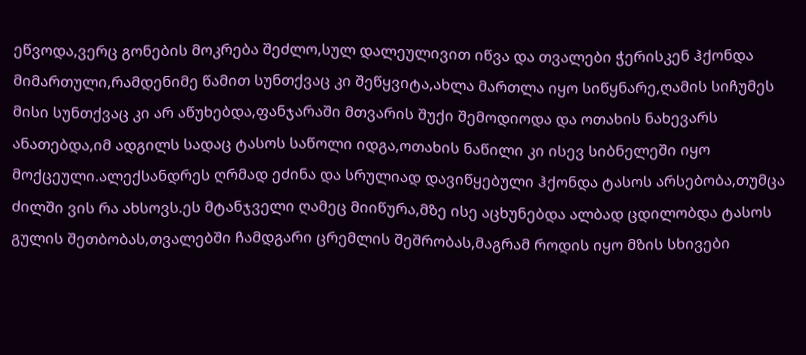ეწვოდა,ვერც გონების მოკრება შეძლო,სულ დალეულივით იწვა და თვალები ჭერისკენ ჰქონდა მიმართული,რამდენიმე წამით სუნთქვაც კი შეწყვიტა,ახლა მართლა იყო სიწყნარე,ღამის სიჩუმეს მისი სუნთქვაც კი არ აწუხებდა,ფანჯარაში მთვარის შუქი შემოდიოდა და ოთახის ნახევარს ანათებდა,იმ ადგილს სადაც ტასოს საწოლი იდგა,ოთახის ნაწილი კი ისევ სიბნელეში იყო მოქცეული.ალექსანდრეს ღრმად ეძინა და სრულიად დავიწყებული ჰქონდა ტასოს არსებობა,თუმცა ძილში ვის რა ახსოვს.ეს მტანჯველი ღამეც მიიწურა,მზე ისე აცხუნებდა ალბად ცდილობდა ტასოს გულის შეთბობას,თვალებში ჩამდგარი ცრემლის შეშრობას,მაგრამ როდის იყო მზის სხივები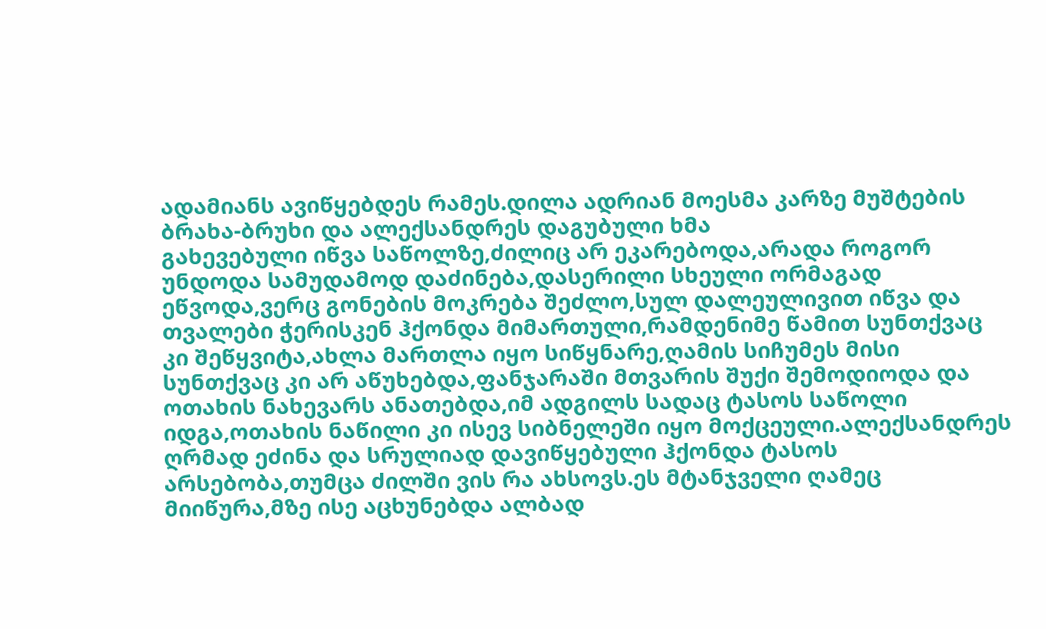ადამიანს ავიწყებდეს რამეს.დილა ადრიან მოესმა კარზე მუშტების ბრახა-ბრუხი და ალექსანდრეს დაგუბული ხმა
გახევებული იწვა საწოლზე,ძილიც არ ეკარებოდა,არადა როგორ უნდოდა სამუდამოდ დაძინება,დასერილი სხეული ორმაგად ეწვოდა,ვერც გონების მოკრება შეძლო,სულ დალეულივით იწვა და თვალები ჭერისკენ ჰქონდა მიმართული,რამდენიმე წამით სუნთქვაც კი შეწყვიტა,ახლა მართლა იყო სიწყნარე,ღამის სიჩუმეს მისი სუნთქვაც კი არ აწუხებდა,ფანჯარაში მთვარის შუქი შემოდიოდა და ოთახის ნახევარს ანათებდა,იმ ადგილს სადაც ტასოს საწოლი იდგა,ოთახის ნაწილი კი ისევ სიბნელეში იყო მოქცეული.ალექსანდრეს ღრმად ეძინა და სრულიად დავიწყებული ჰქონდა ტასოს არსებობა,თუმცა ძილში ვის რა ახსოვს.ეს მტანჯველი ღამეც მიიწურა,მზე ისე აცხუნებდა ალბად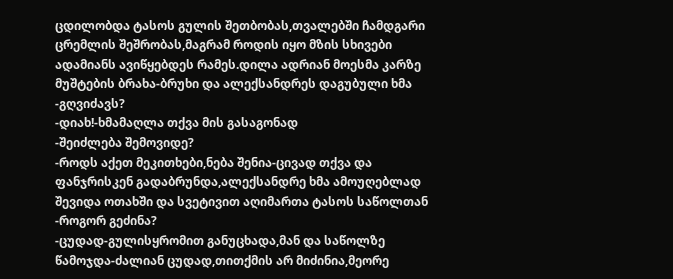ცდილობდა ტასოს გულის შეთბობას,თვალებში ჩამდგარი ცრემლის შეშრობას,მაგრამ როდის იყო მზის სხივები ადამიანს ავიწყებდეს რამეს.დილა ადრიან მოესმა კარზე მუშტების ბრახა-ბრუხი და ალექსანდრეს დაგუბული ხმა
-გღვიძავს?
-დიახ!-ხმამაღლა თქვა მის გასაგონად
-შეიძლება შემოვიდე?
-როდს აქეთ მეკითხები,ნება შენია-ცივად თქვა და ფანჯრისკენ გადაბრუნდა,ალექსანდრე ხმა ამოუღებლად შევიდა ოთახში და სვეტივით აღიმართა ტასოს საწოლთან
-როგორ გეძინა?
-ცუდად-გულისყრომით განუცხადა,მან და საწოლზე წამოჯდა-ძალიან ცუდად,თითქმის არ მიძინია,მეორე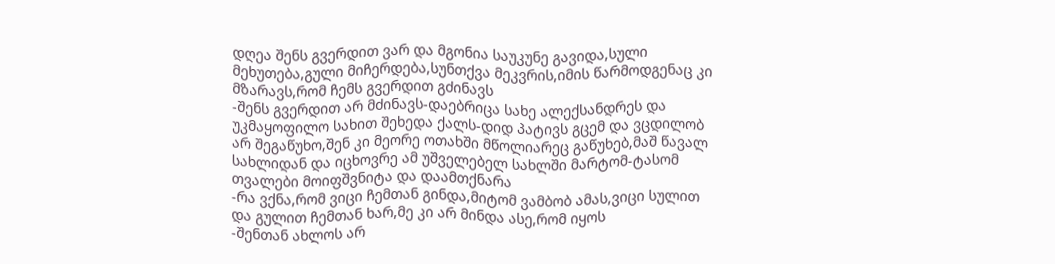დღეა შენს გვერდით ვარ და მგონია საუკუნე გავიდა,სული მეხუთება,გული მიჩერდება,სუნთქვა მეკვრის,იმის წარმოდგენაც კი მზარავს,რომ ჩემს გვერდით გძინავს
-შენს გვერდით არ მძინავს-დაებრიცა სახე ალექსანდრეს და უკმაყოფილო სახით შეხედა ქალს-დიდ პატივს გცემ და ვცდილობ არ შეგაწუხო,შენ კი მეორე ოთახში მწოლიარეც გაწუხებ,მაშ წავალ სახლიდან და იცხოვრე ამ უშველებელ სახლში მარტომ-ტასომ თვალები მოიფშვნიტა და დაამთქნარა
-რა ვქნა,რომ ვიცი ჩემთან გინდა,მიტომ ვამბობ ამას,ვიცი სულით და გულით ჩემთან ხარ,მე კი არ მინდა ასე,რომ იყოს
-შენთან ახლოს არ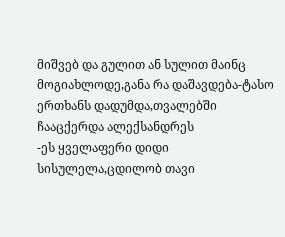მიშვებ და გულით ან სულით მაინც მოგიახლოდე,განა რა დაშავდება-ტასო ერთხანს დადუმდა,თვალებში ჩააცქერდა ალექსანდრეს
-ეს ყველაფერი დიდი სისულელა,ცდილობ თავი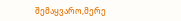შემაყვარო,მერე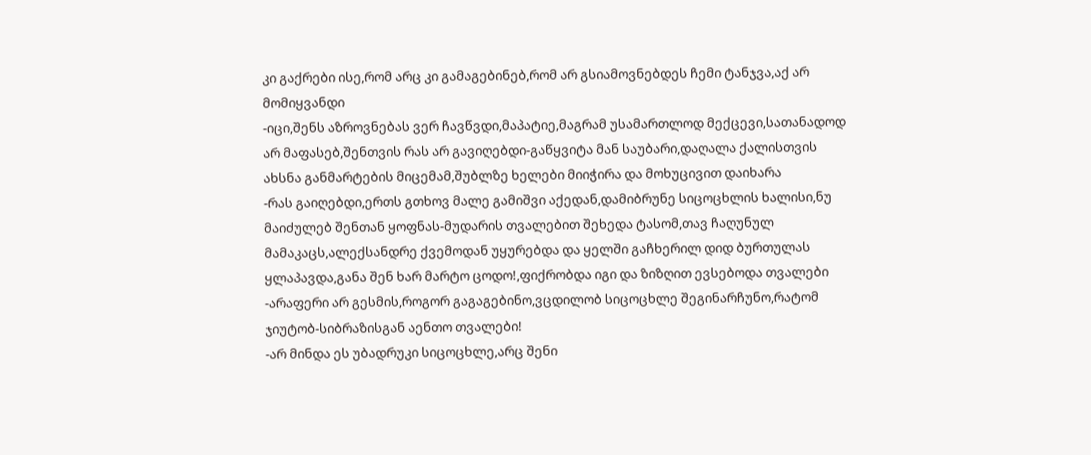კი გაქრები ისე,რომ არც კი გამაგებინებ,რომ არ გსიამოვნებდეს ჩემი ტანჯვა,აქ არ მომიყვანდი
-იცი,შენს აზროვნებას ვერ ჩავწვდი,მაპატიე,მაგრამ უსამართლოდ მექცევი,სათანადოდ არ მაფასებ,შენთვის რას არ გავიღებდი-გაწყვიტა მან საუბარი,დაღალა ქალისთვის ახსნა განმარტების მიცემამ,შუბლზე ხელები მიიჭირა და მოხუცივით დაიხარა
-რას გაიღებდი,ერთს გთხოვ მალე გამიშვი აქედან,დამიბრუნე სიცოცხლის ხალისი,ნუ მაიძულებ შენთან ყოფნას-მუდარის თვალებით შეხედა ტასომ,თავ ჩაღუნულ მამაკაცს,ალექსანდრე ქვემოდან უყურებდა და ყელში გაჩხერილ დიდ ბურთულას ყლაპავდა,განა შენ ხარ მარტო ცოდო!,ფიქრობდა იგი და ზიზღით ევსებოდა თვალები
-არაფერი არ გესმის,როგორ გაგაგებინო,ვცდილობ სიცოცხლე შეგინარჩუნო,რატომ ჯიუტობ-სიბრაზისგან აენთო თვალები!
-არ მინდა ეს უბადრუკი სიცოცხლე,არც შენი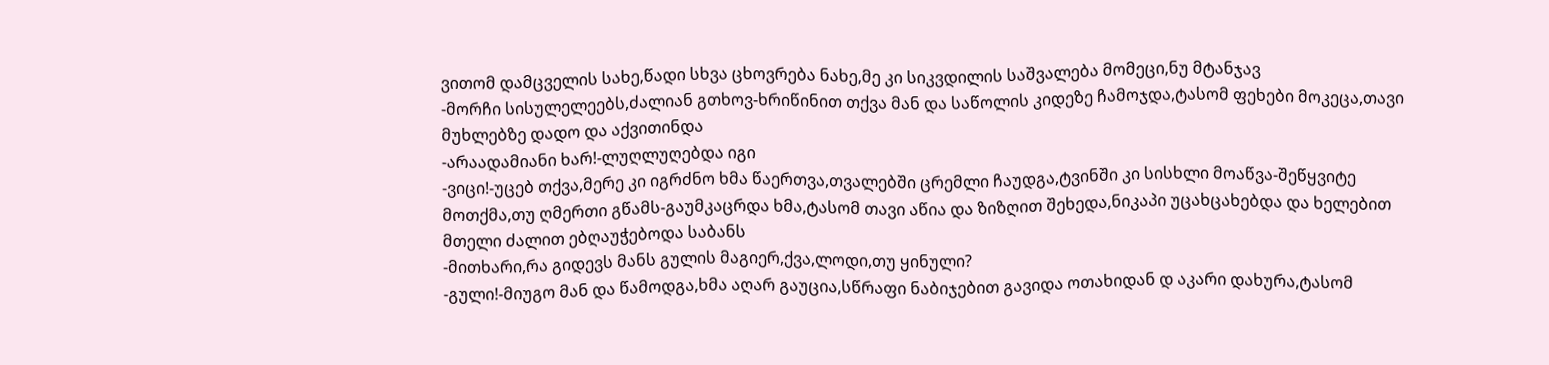ვითომ დამცველის სახე,წადი სხვა ცხოვრება ნახე,მე კი სიკვდილის საშვალება მომეცი,ნუ მტანჯავ
-მორჩი სისულელეებს,ძალიან გთხოვ-ხრიწინით თქვა მან და საწოლის კიდეზე ჩამოჯდა,ტასომ ფეხები მოკეცა,თავი მუხლებზე დადო და აქვითინდა
-არაადამიანი ხარ!-ლუღლუღებდა იგი
-ვიცი!-უცებ თქვა,მერე კი იგრძნო ხმა წაერთვა,თვალებში ცრემლი ჩაუდგა,ტვინში კი სისხლი მოაწვა-შეწყვიტე მოთქმა,თუ ღმერთი გწამს-გაუმკაცრდა ხმა,ტასომ თავი აწია და ზიზღით შეხედა,ნიკაპი უცახცახებდა და ხელებით მთელი ძალით ებღაუჭებოდა საბანს
-მითხარი,რა გიდევს მანს გულის მაგიერ,ქვა,ლოდი,თუ ყინული?
-გული!-მიუგო მან და წამოდგა,ხმა აღარ გაუცია,სწრაფი ნაბიჯებით გავიდა ოთახიდან დ აკარი დახურა,ტასომ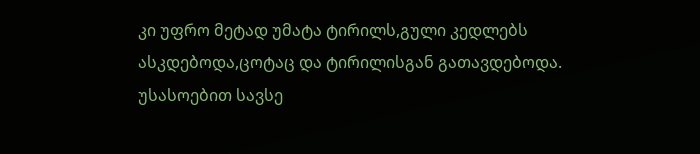კი უფრო მეტად უმატა ტირილს,გული კედლებს ასკდებოდა,ცოტაც და ტირილისგან გათავდებოდა.
უსასოებით სავსე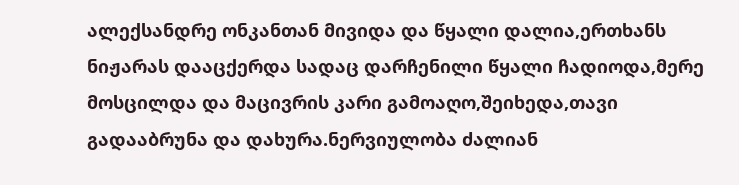ალექსანდრე ონკანთან მივიდა და წყალი დალია,ერთხანს ნიჟარას დააცქერდა სადაც დარჩენილი წყალი ჩადიოდა,მერე მოსცილდა და მაცივრის კარი გამოაღო,შეიხედა,თავი გადააბრუნა და დახურა.ნერვიულობა ძალიან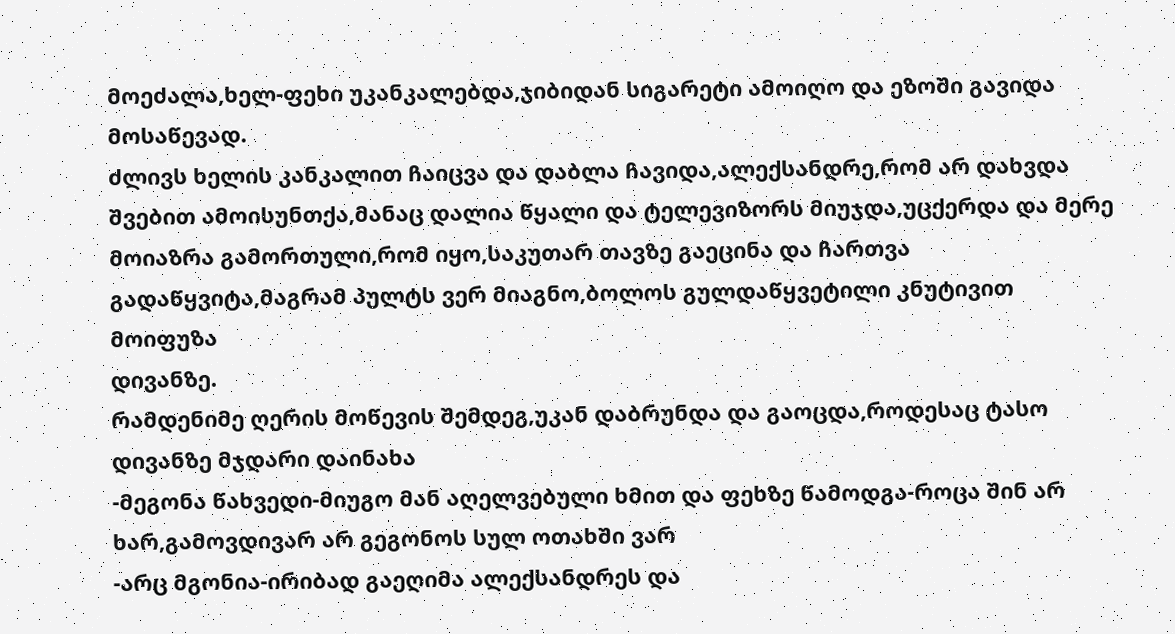მოეძალა,ხელ-ფეხი უკანკალებდა,ჯიბიდან სიგარეტი ამოიღო და ეზოში გავიდა მოსაწევად.
ძლივს ხელის კანკალით ჩაიცვა და დაბლა ჩავიდა,ალექსანდრე,რომ არ დახვდა შვებით ამოისუნთქა,მანაც დალია წყალი და ტელევიზორს მიუჯდა,უცქერდა და მერე მოიაზრა გამორთული,რომ იყო,საკუთარ თავზე გაეცინა და ჩართვა გადაწყვიტა,მაგრამ პულტს ვერ მიაგნო,ბოლოს გულდაწყვეტილი კნუტივით მოიფუზა
დივანზე.
რამდენიმე ღერის მოწევის შემდეგ,უკან დაბრუნდა და გაოცდა,როდესაც ტასო დივანზე მჯდარი დაინახა
-მეგონა წახვედი-მიუგო მან აღელვებული ხმით და ფეხზე წამოდგა-როცა შინ არ ხარ,გამოვდივარ არ გეგონოს სულ ოთახში ვარ
-არც მგონია-ირიბად გაეღიმა ალექსანდრეს და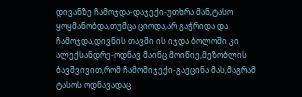დივანზე ჩამოჯდა-დაჯექი-უთხრა მან,ტასო ყოყმანობდა,თუმცა ციოდა,არ გაჭრიდა და ჩამოჯდა,დივნის თავში ის იჯდა ბოლოში კი ალექსანდრე-ოდნავ მაინც მოიწიე,მეზობლის ბავშვივით,რომ ჩამომიჯექი-გაეცინა მას,მაგრამ ტასოს ოდნავადაც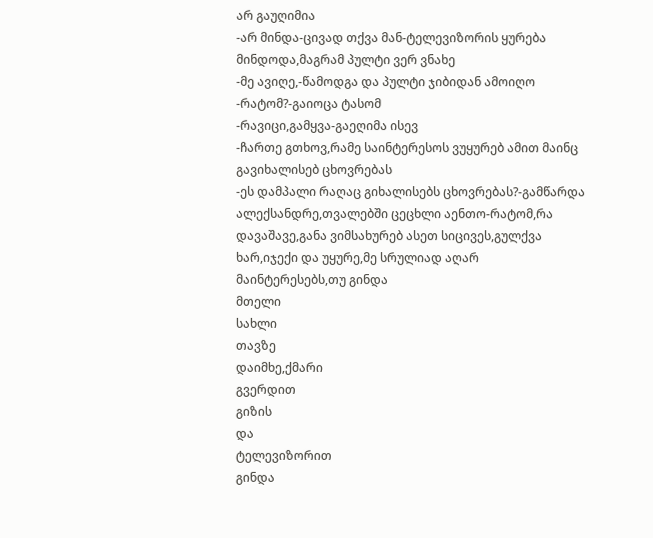არ გაუღიმია
-არ მინდა-ცივად თქვა მან-ტელევიზორის ყურება მინდოდა,მაგრამ პულტი ვერ ვნახე
-მე ავიღე,-წამოდგა და პულტი ჯიბიდან ამოიღო
-რატომ?-გაიოცა ტასომ
-რავიცი,გამყვა-გაეღიმა ისევ
-ჩართე გთხოვ,რამე საინტერესოს ვუყურებ ამით მაინც გავიხალისებ ცხოვრებას
-ეს დამპალი რაღაც გიხალისებს ცხოვრებას?-გამწარდა ალექსანდრე,თვალებში ცეცხლი აენთო-რატომ,რა დავაშავე,განა ვიმსახურებ ასეთ სიცივეს,გულქვა ხარ,იჯექი და უყურე,მე სრულიად აღარ მაინტერესებს,თუ გინდა
მთელი
სახლი
თავზე
დაიმხე,ქმარი
გვერდით
გიზის
და
ტელევიზორით
გინდა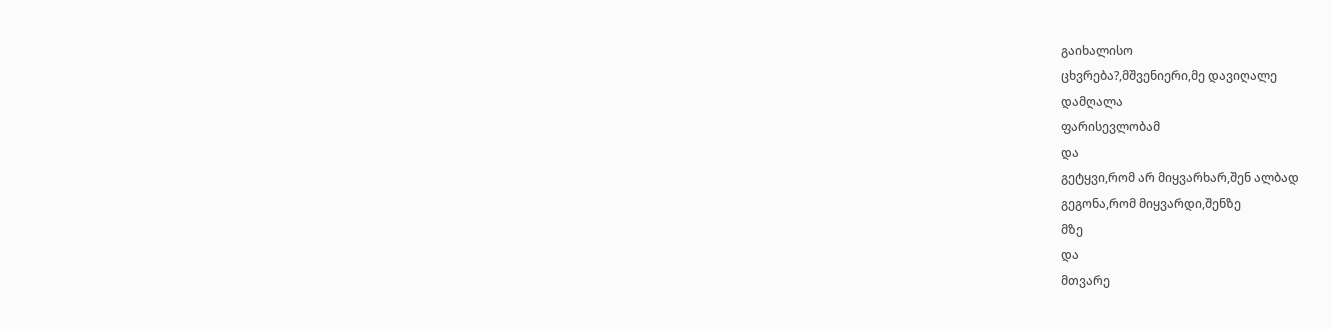გაიხალისო
ცხვრება?,მშვენიერი,მე დავიღალე
დამღალა
ფარისევლობამ
და
გეტყვი,რომ არ მიყვარხარ,შენ ალბად
გეგონა,რომ მიყვარდი,შენზე
მზე
და
მთვარე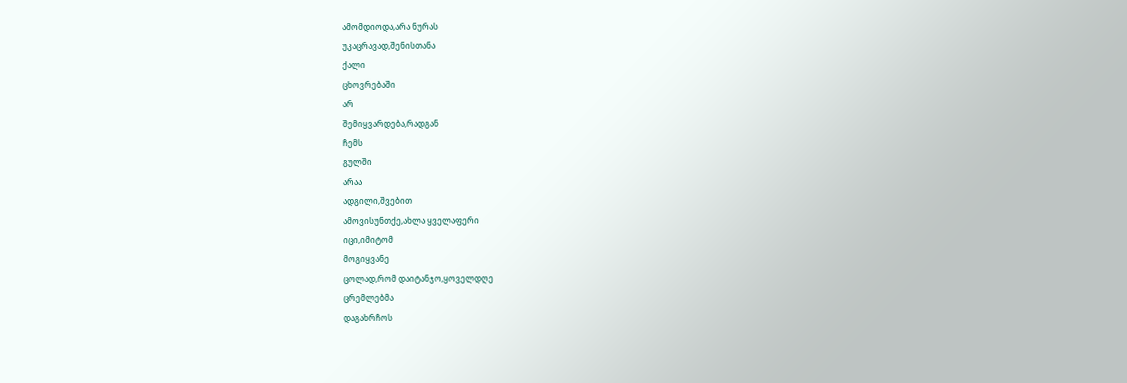ამომდიოდა,არა ნურას
უკაცრავად,შენისთანა
ქალი
ცხოვრებაში
არ
შემიყვარდება,რადგან
ჩემს
გულში
არაა
ადგილი,შვებით
ამოვისუნთქე,ახლა ყველაფერი
იცი,იმიტომ
მოგიყვანე
ცოლად,რომ დაიტანჯო,ყოველდღე
ცრემლებმა
დაგახრჩოს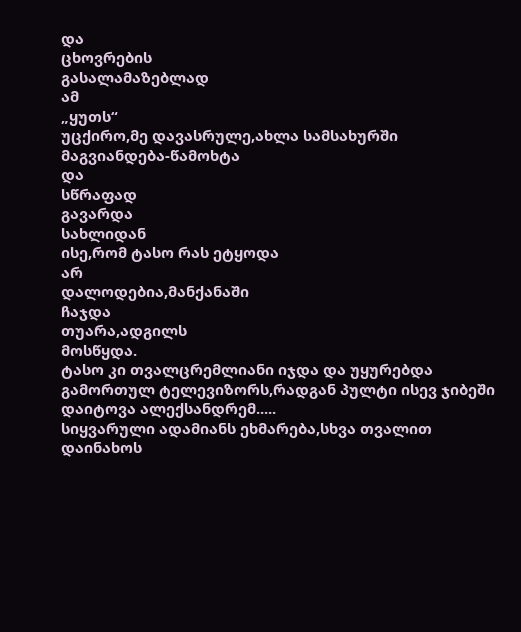და
ცხოვრების
გასალამაზებლად
ამ
„ყუთს“
უცქირო,მე დავასრულე,ახლა სამსახურში
მაგვიანდება-წამოხტა
და
სწრაფად
გავარდა
სახლიდან
ისე,რომ ტასო რას ეტყოდა
არ
დალოდებია,მანქანაში
ჩაჯდა
თუარა,ადგილს
მოსწყდა.
ტასო კი თვალცრემლიანი იჯდა და უყურებდა გამორთულ ტელევიზორს,რადგან პულტი ისევ ჯიბეში დაიტოვა ალექსანდრემ.....
სიყვარული ადამიანს ეხმარება,სხვა თვალით დაინახოს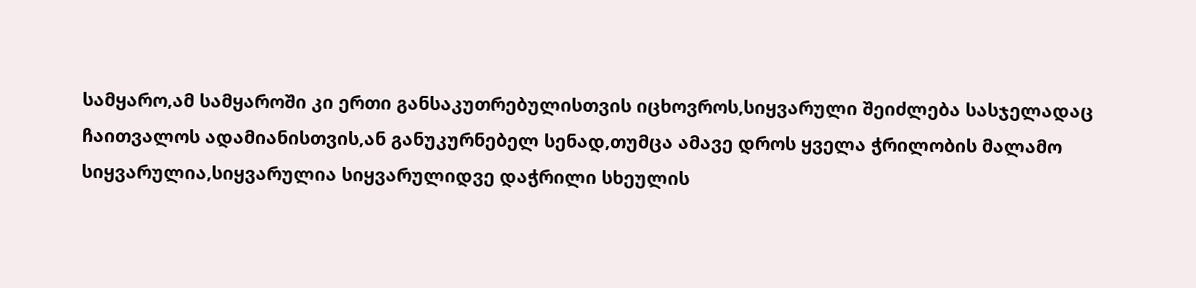სამყარო,ამ სამყაროში კი ერთი განსაკუთრებულისთვის იცხოვროს,სიყვარული შეიძლება სასჯელადაც ჩაითვალოს ადამიანისთვის,ან განუკურნებელ სენად,თუმცა ამავე დროს ყველა ჭრილობის მალამო სიყვარულია,სიყვარულია სიყვარულიდვე დაჭრილი სხეულის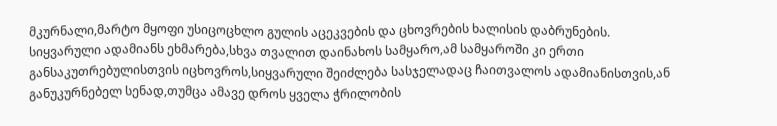მკურნალი,მარტო მყოფი უსიცოცხლო გულის აცეკვების და ცხოვრების ხალისის დაბრუნების.
სიყვარული ადამიანს ეხმარება,სხვა თვალით დაინახოს სამყარო,ამ სამყაროში კი ერთი განსაკუთრებულისთვის იცხოვროს,სიყვარული შეიძლება სასჯელადაც ჩაითვალოს ადამიანისთვის,ან განუკურნებელ სენად,თუმცა ამავე დროს ყველა ჭრილობის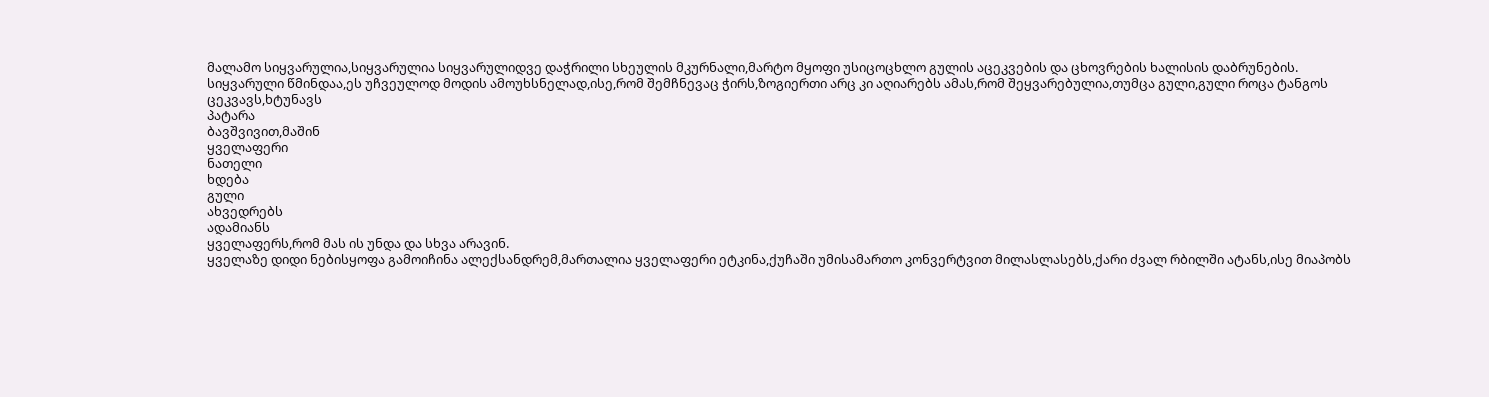მალამო სიყვარულია,სიყვარულია სიყვარულიდვე დაჭრილი სხეულის მკურნალი,მარტო მყოფი უსიცოცხლო გულის აცეკვების და ცხოვრების ხალისის დაბრუნების.
სიყვარული წმინდაა,ეს უჩვეულოდ მოდის ამოუხსნელად,ისე,რომ შემჩნევაც ჭირს,ზოგიერთი არც კი აღიარებს ამას,რომ შეყვარებულია,თუმცა გული,გული როცა ტანგოს
ცეკვავს,ხტუნავს
პატარა
ბავშვივით,მაშინ
ყველაფერი
ნათელი
ხდება
გული
ახვედრებს
ადამიანს
ყველაფერს,რომ მას ის უნდა და სხვა არავინ.
ყველაზე დიდი ნებისყოფა გამოიჩინა ალექსანდრემ,მართალია ყველაფერი ეტკინა,ქუჩაში უმისამართო კონვერტვით მილასლასებს,ქარი ძვალ რბილში ატანს,ისე მიაპობს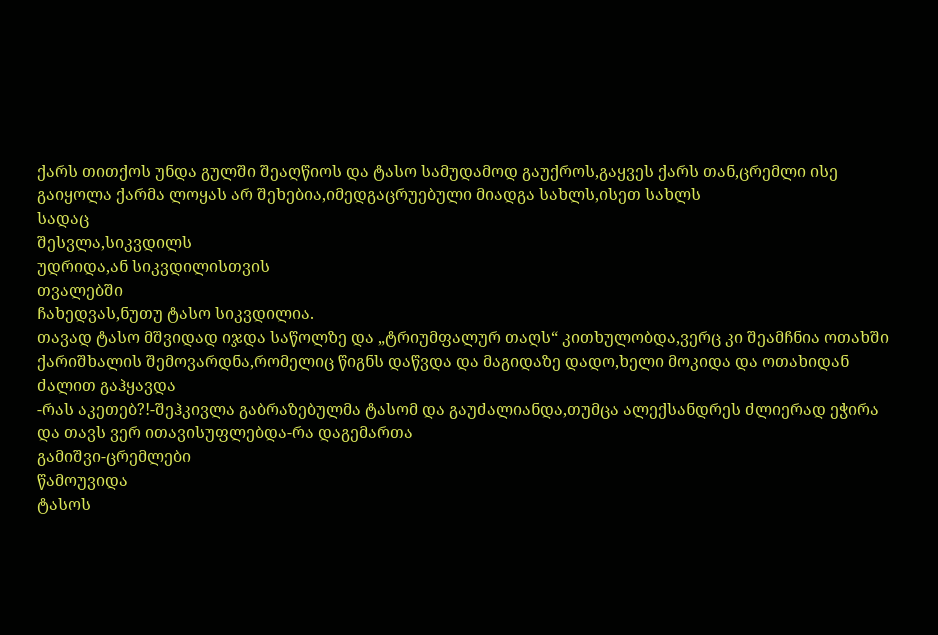ქარს თითქოს უნდა გულში შეაღწიოს და ტასო სამუდამოდ გაუქროს,გაყვეს ქარს თან,ცრემლი ისე გაიყოლა ქარმა ლოყას არ შეხებია,იმედგაცრუებული მიადგა სახლს,ისეთ სახლს
სადაც
შესვლა,სიკვდილს
უდრიდა,ან სიკვდილისთვის
თვალებში
ჩახედვას,ნუთუ ტასო სიკვდილია.
თავად ტასო მშვიდად იჯდა საწოლზე და „ტრიუმფალურ თაღს“ კითხულობდა,ვერც კი შეამჩნია ოთახში ქარიშხალის შემოვარდნა,რომელიც წიგნს დაწვდა და მაგიდაზე დადო,ხელი მოკიდა და ოთახიდან ძალით გაჰყავდა
-რას აკეთებ?!-შეჰკივლა გაბრაზებულმა ტასომ და გაუძალიანდა,თუმცა ალექსანდრეს ძლიერად ეჭირა და თავს ვერ ითავისუფლებდა-რა დაგემართა
გამიშვი-ცრემლები
წამოუვიდა
ტასოს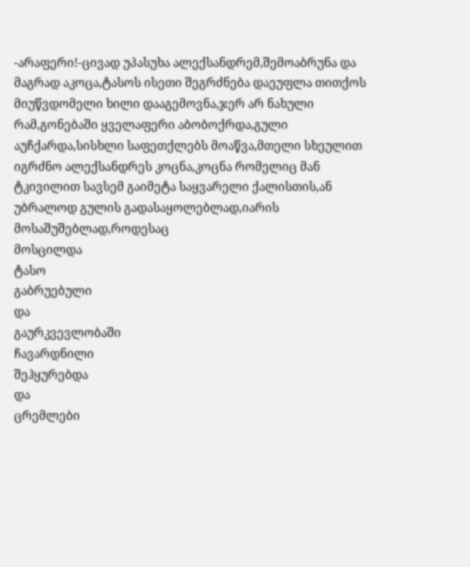-არაფერი!-ცივად უპასუხა ალექსანდრემ,შემოაბრუნა და მაგრად აკოცა,ტასოს ისეთი შეგრძნება დაეუფლა თითქოს მიუწვდომელი ხილი დააგემოვნა,ჯერ არ ნახული რამ,გონებაში ყველაფერი აბობოქრდა,გული აუჩქარდა,სისხლი საფეთქლებს მოაწვა,მთელი სხეულით იგრძნო ალექსანდრეს კოცნა,კოცნა რომელიც მან ტკივილით სავსემ გაიმეტა საყვარელი ქალისთის,ან უბრალოდ გულის გადასაყოლებლად,იარის მოსაშუშებლად,როდესაც
მოსცილდა
ტასო
გაბრუებული
და
გაურკვევლობაში
ჩავარდნილი
შეჰყურებდა
და
ცრემლები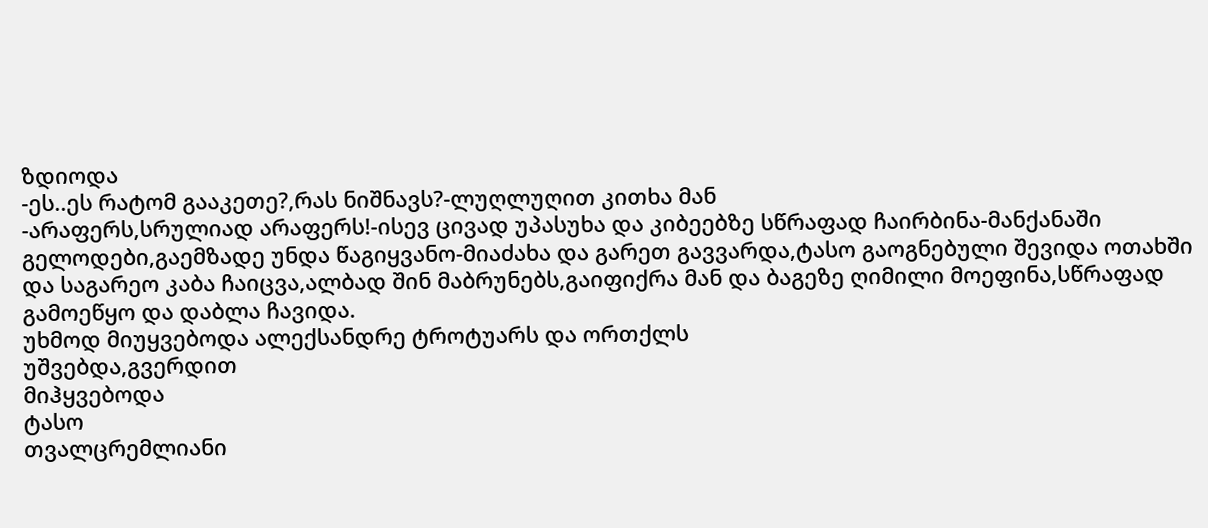ზდიოდა
-ეს..ეს რატომ გააკეთე?,რას ნიშნავს?-ლუღლუღით კითხა მან
-არაფერს,სრულიად არაფერს!-ისევ ცივად უპასუხა და კიბეებზე სწრაფად ჩაირბინა-მანქანაში გელოდები,გაემზადე უნდა წაგიყვანო-მიაძახა და გარეთ გავვარდა,ტასო გაოგნებული შევიდა ოთახში და საგარეო კაბა ჩაიცვა,ალბად შინ მაბრუნებს,გაიფიქრა მან და ბაგეზე ღიმილი მოეფინა,სწრაფად გამოეწყო და დაბლა ჩავიდა.
უხმოდ მიუყვებოდა ალექსანდრე ტროტუარს და ორთქლს
უშვებდა,გვერდით
მიჰყვებოდა
ტასო
თვალცრემლიანი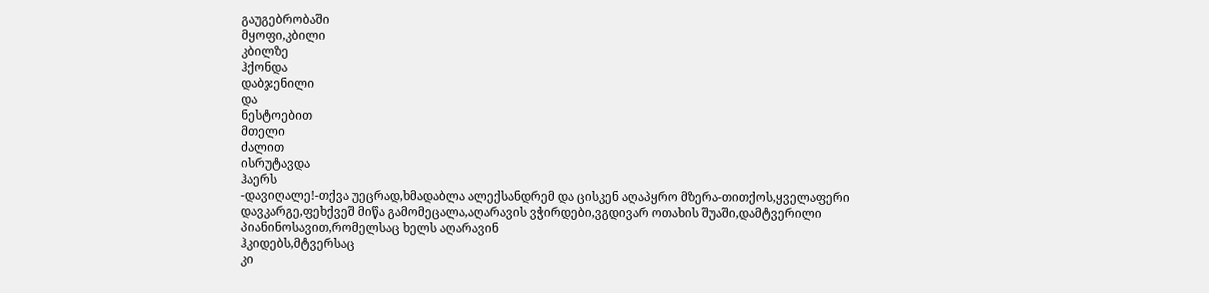გაუგებრობაში
მყოფი,კბილი
კბილზე
ჰქონდა
დაბჯენილი
და
ნესტოებით
მთელი
ძალით
ისრუტავდა
ჰაერს
-დავიღალე!-თქვა უეცრად,ხმადაბლა ალექსანდრემ და ცისკენ აღაპყრო მზერა-თითქოს,ყველაფერი დავკარგე,ფეხქვეშ მიწა გამომეცალა,აღარავის ვჭირდები,ვგდივარ ოთახის შუაში,დამტვერილი პიანინოსავით,რომელსაც ხელს აღარავინ
ჰკიდებს,მტვერსაც
კი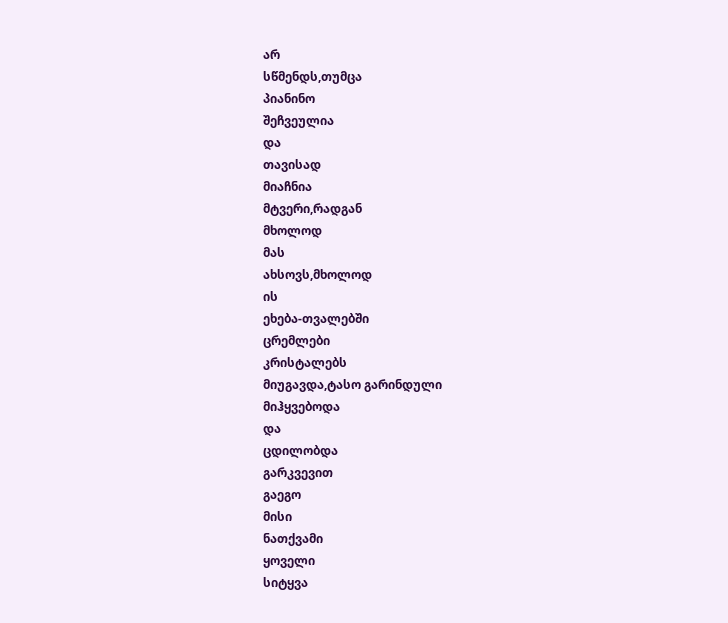არ
სწმენდს,თუმცა
პიანინო
შეჩვეულია
და
თავისად
მიაჩნია
მტვერი,რადგან
მხოლოდ
მას
ახსოვს,მხოლოდ
ის
ეხება-თვალებში
ცრემლები
კრისტალებს
მიუგავდა,ტასო გარინდული
მიჰყვებოდა
და
ცდილობდა
გარკვევით
გაეგო
მისი
ნათქვამი
ყოველი
სიტყვა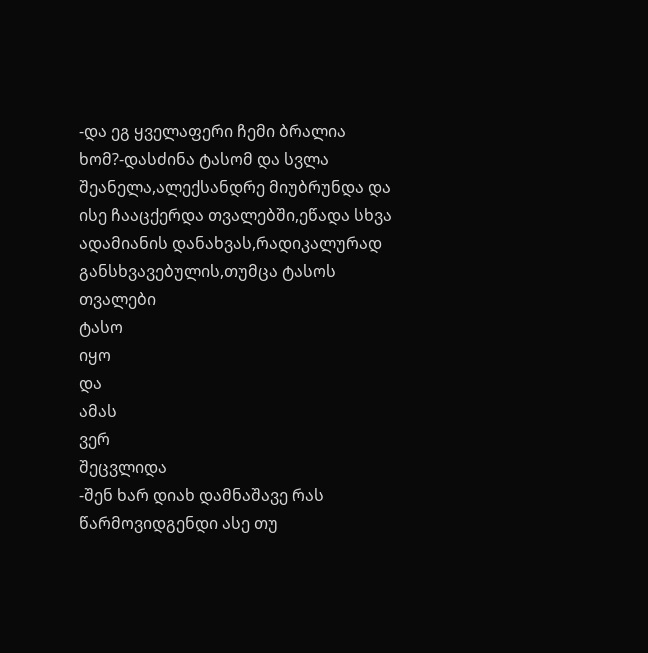-და ეგ ყველაფერი ჩემი ბრალია ხომ?-დასძინა ტასომ და სვლა შეანელა,ალექსანდრე მიუბრუნდა და ისე ჩააცქერდა თვალებში,ეწადა სხვა ადამიანის დანახვას,რადიკალურად განსხვავებულის,თუმცა ტასოს
თვალები
ტასო
იყო
და
ამას
ვერ
შეცვლიდა
-შენ ხარ დიახ დამნაშავე რას წარმოვიდგენდი ასე თუ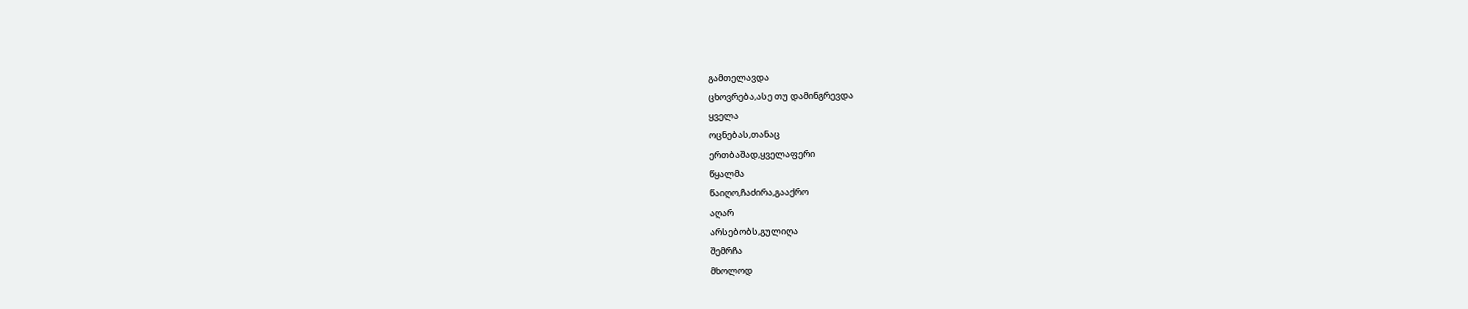გამთელავდა
ცხოვრება,ასე თუ დამინგრევდა
ყველა
ოცნებას,თანაც
ერთბაშად,ყველაფერი
წყალმა
წაიღო,ჩაძირა,გააქრო
აღარ
არსებობს,გულიღა
შემრჩა
მხოლოდ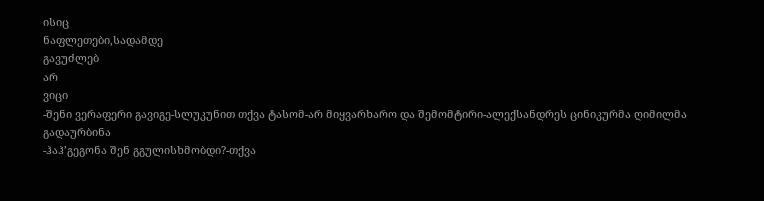ისიც
ნაფლეთები,სადამდე
გავუძლებ
არ
ვიცი
-შენი ვერაფერი გავიგე-სლუკუნით თქვა ტასომ-არ მიყვარხარო და შემომტირი-ალექსანდრეს ცინიკურმა ღიმილმა გადაურბინა
-ჰაჰ’გეგონა შენ გგულისხმობდი?-თქვა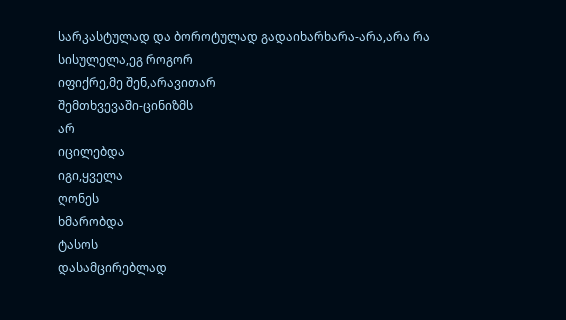სარკასტულად და ბოროტულად გადაიხარხარა-არა,არა რა სისულელა,ეგ როგორ
იფიქრე,მე შენ,არავითარ
შემთხვევაში-ცინიზმს
არ
იცილებდა
იგი,ყველა
ღონეს
ხმარობდა
ტასოს
დასამცირებლად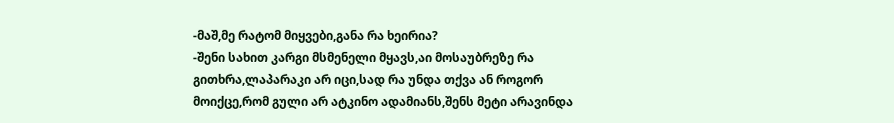-მაშ,მე რატომ მიყვები,განა რა ხეირია?
-შენი სახით კარგი მსმენელი მყავს,აი მოსაუბრეზე რა გითხრა,ლაპარაკი არ იცი,სად რა უნდა თქვა ან როგორ მოიქცე,რომ გული არ ატკინო ადამიანს,შენს მეტი არავინდა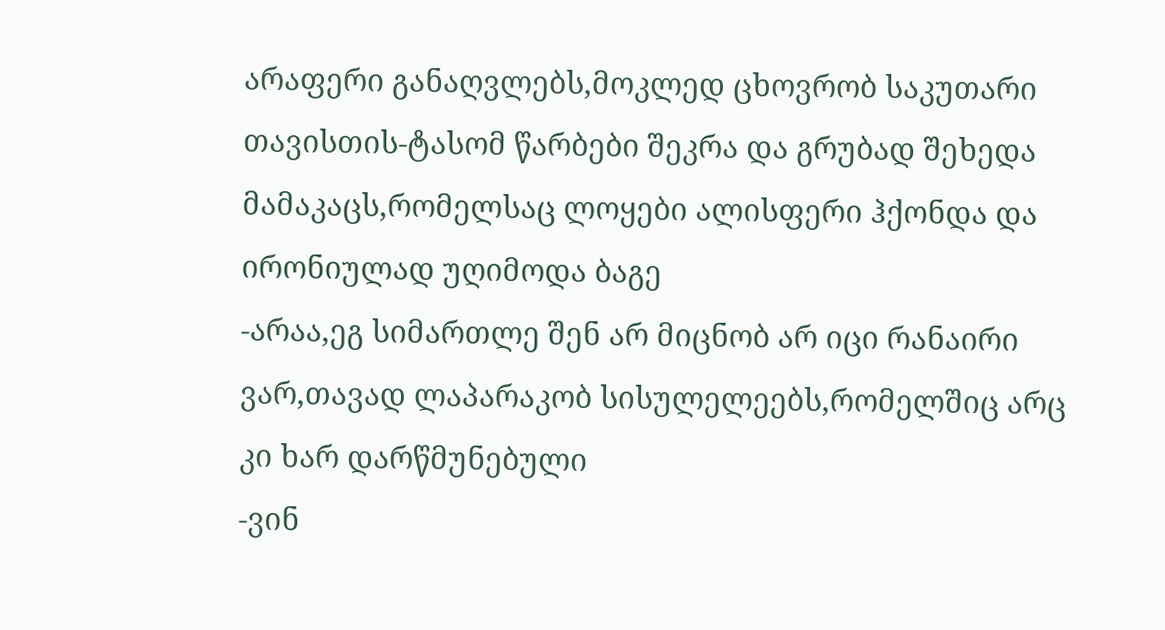არაფერი განაღვლებს,მოკლედ ცხოვრობ საკუთარი თავისთის-ტასომ წარბები შეკრა და გრუბად შეხედა მამაკაცს,რომელსაც ლოყები ალისფერი ჰქონდა და ირონიულად უღიმოდა ბაგე
-არაა,ეგ სიმართლე შენ არ მიცნობ არ იცი რანაირი ვარ,თავად ლაპარაკობ სისულელეებს,რომელშიც არც კი ხარ დარწმუნებული
-ვინ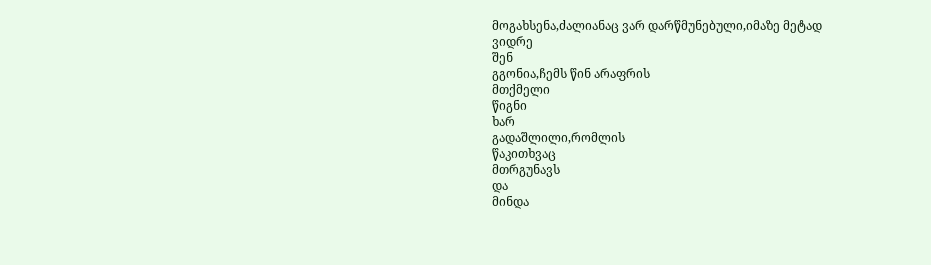მოგახსენა,ძალიანაც ვარ დარწმუნებული,იმაზე მეტად
ვიდრე
შენ
გგონია,ჩემს წინ არაფრის
მთქმელი
წიგნი
ხარ
გადაშლილი,რომლის
წაკითხვაც
მთრგუნავს
და
მინდა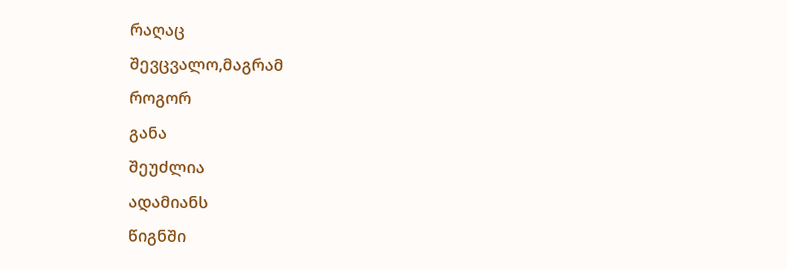რაღაც
შევცვალო,მაგრამ
როგორ
განა
შეუძლია
ადამიანს
წიგნში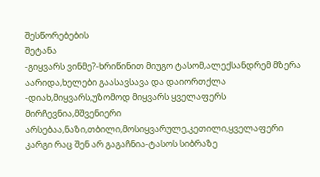შესწორებების
შეტანა
-გიყვარს ვინმე?-ხრიწინით მიუგო ტასომ,ალექსანდრემ მზერა აარიდა,ხელები გაასავსავა და დაიორთქლა
-დიახ,მიყვარს,უზომოდ მიყვარს ყველაფერს მირჩევნია,მშვენიერი არსებაა,ნაზი,თბილი,მოსიყვარულე,კეთილი,ყველაფერი კარგი რაც შენ არ გაგაჩნია-ტასოს სიბრაზე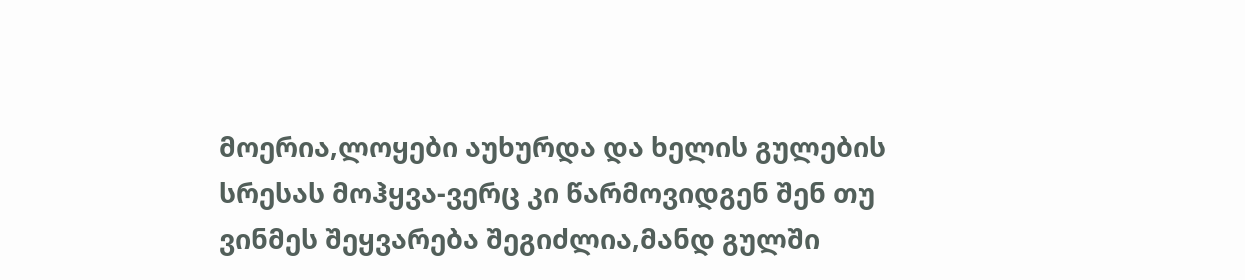მოერია,ლოყები აუხურდა და ხელის გულების სრესას მოჰყვა-ვერც კი წარმოვიდგენ შენ თუ ვინმეს შეყვარება შეგიძლია,მანდ გულში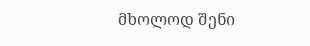მხოლოდ შენი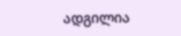ადგილია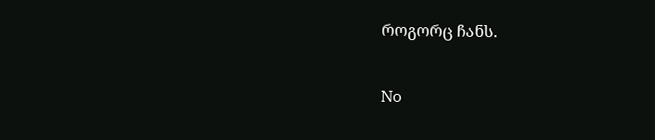როგორც ჩანს.

No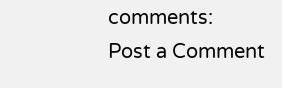comments:
Post a Comment